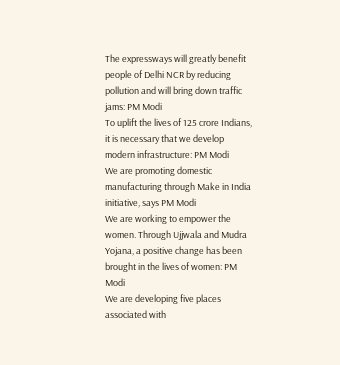The expressways will greatly benefit people of Delhi NCR by reducing pollution and will bring down traffic jams: PM Modi
To uplift the lives of 125 crore Indians, it is necessary that we develop modern infrastructure: PM Modi
We are promoting domestic manufacturing through Make in India initiative, says PM Modi
We are working to empower the women. Through Ujjwala and Mudra Yojana, a positive change has been brought in the lives of women: PM Modi
We are developing five places associated with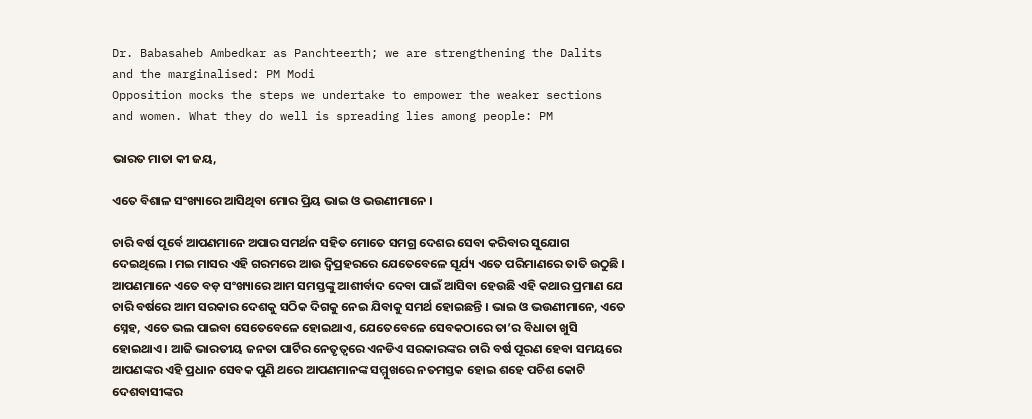Dr. Babasaheb Ambedkar as Panchteerth; we are strengthening the Dalits and the marginalised: PM Modi
Opposition mocks the steps we undertake to empower the weaker sections and women. What they do well is spreading lies among people: PM

ଭାରତ ମାତା କୀ ଜୟ,

ଏତେ ବିଶାଳ ସଂଖ୍ୟାରେ ଆସିଥିବା ମୋର ପ୍ରିୟ ଭାଇ ଓ ଭଉଣୀମାନେ ।

ଚାରି ବର୍ଷ ପୂର୍ବେ ଆପଣମାନେ ଅପାର ସମର୍ଥନ ସହିତ ମୋତେ ସମଗ୍ର ଦେଶର ସେବା କରିବାର ସୁଯୋଗ ଦେଇଥିଲେ । ମଇ ମାସର ଏହି ଗରମରେ ଆଉ ଦ୍ୱିପ୍ରହରରେ ଯେତେବେଳେ ସୂର୍ଯ୍ୟ ଏତେ ପରିମାଣରେ ତାତି ଉଠୁଛି । ଆପଣମାନେ ଏତେ ବଡ଼ ସଂଖ୍ୟାରେ ଆମ ସମସ୍ତଙ୍କୁ ଆଶୀର୍ବାଦ ଦେବା ପାଇଁ ଆସିବା ହେଉଛି ଏହି କଥାର ପ୍ରମାଣ ଯେ ଚାରି ବର୍ଷରେ ଆମ ସରକାର ଦେଶକୁ ସଠିକ ଦିଗକୁ ନେଇ ଯିବାକୁ ସମର୍ଥ ହୋଇଛନ୍ତି । ଭାଇ ଓ ଭଉଣୀମାନେ, ଏତେ ସ୍ନେହ, ଏତେ ଭଲ ପାଇବା ସେତେବେଳେ ହୋଇଥାଏ, ଯେତେବେଳେ ସେବକଠାରେ ତା’ର ବିଧାତା ଖୁସି ହୋଇଥାଏ । ଆଜି ଭାରତୀୟ ଜନତା ପାର୍ଟିର ନେତୃତ୍ୱରେ ଏନଡିଏ ସରକାରଙ୍କର ଚାରି ବର୍ଷ ପୂରଣ ହେବା ସମୟରେ ଆପଣଙ୍କର ଏହି ପ୍ରଧାନ ସେବକ ପୁଣି ଥରେ ଆପଣମାନଙ୍କ ସମ୍ମୁଖରେ ନତମସ୍ତକ ହୋଇ ଶହେ ପଚିଶ କୋଟି ଦେଶବାସୀଙ୍କର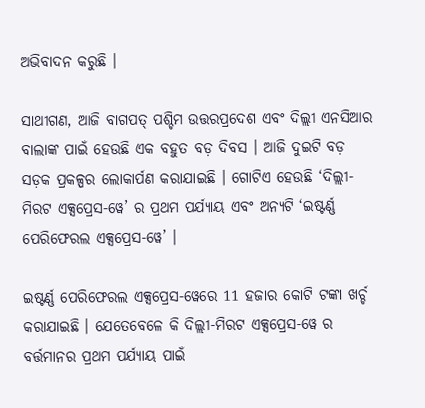ଅଭିବାଦନ କରୁଛି ।

ସାଥୀଗଣ, ଆଜି ବାଗପତ୍ ପଶ୍ଚିମ ଉତ୍ତରପ୍ରଦେଶ ଏବଂ ଦିଲ୍ଲୀ ଏନସିଆର ବାଲାଙ୍କ ପାଇଁ ହେଉଛି ଏକ ବହୁତ ବଡ଼ ଦିବସ । ଆଜି ଦୁଇଟି ବଡ଼ ସଡ଼କ ପ୍ରକଳ୍ପର ଲୋକାର୍ପଣ କରାଯାଇଛି । ଗୋଟିଏ ହେଉଛି ‘ଦିଲ୍ଲୀ-ମିରଟ ଏକ୍ସପ୍ରେସ-ୱେ’ ର ପ୍ରଥମ ପର୍ଯ୍ୟାୟ ଏବଂ ଅନ୍ୟଟି ‘ଇଷ୍ଟର୍ଣ୍ଣ ପେରିଫେରଲ ଏକ୍ସପ୍ରେସ-ୱେ’ ।

ଇଷ୍ଟର୍ଣ୍ଣ ପେରିଫେରଲ ଏକ୍ସପ୍ରେସ-ୱେରେ 11 ହଜାର କୋଟି ଟଙ୍କା ଖର୍ଚ୍ଚ କରାଯାଇଛି । ଯେତେବେଳେ କି ଦିଲ୍ଲୀ-ମିରଟ ଏକ୍ସପ୍ରେସ-ୱେ ର ବର୍ତ୍ତମାନର ପ୍ରଥମ ପର୍ଯ୍ୟାୟ ପାଇଁ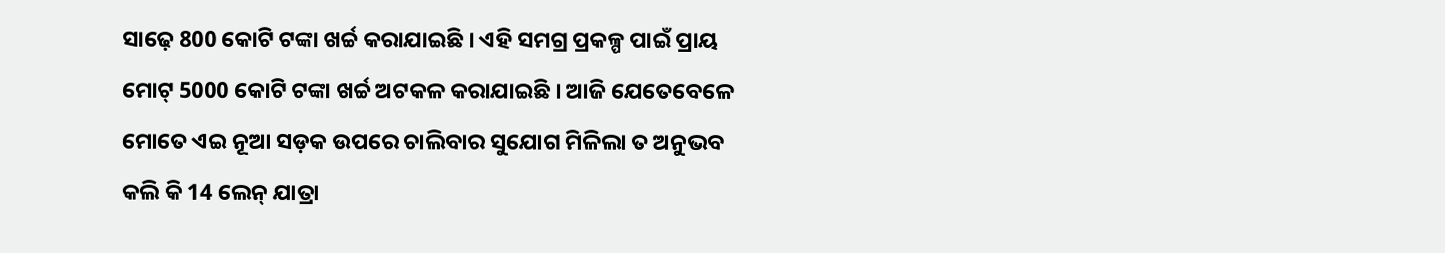ସାଢ଼େ 800 କୋଟି ଟଙ୍କା ଖର୍ଚ୍ଚ କରାଯାଇଛି । ଏହି ସମଗ୍ର ପ୍ରକଳ୍ପ ପାଇଁ ପ୍ରାୟ ମୋଟ୍ 5000 କୋଟି ଟଙ୍କା ଖର୍ଚ୍ଚ ଅଟକଳ କରାଯାଇଛି । ଆଜି ଯେତେବେଳେ ମୋତେ ଏଇ ନୂଆ ସଡ଼କ ଉପରେ ଚାଲିବାର ସୁଯୋଗ ମିଳିଲା ତ ଅନୁଭବ କଲି କି 14 ଲେନ୍ ଯାତ୍ରା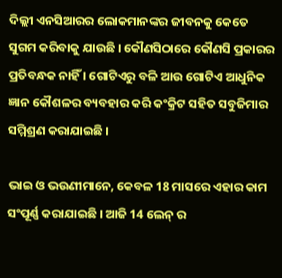ଦିଲ୍ଲୀ ଏନସିଆରର ଲୋକମାନଙ୍କର ଜୀବନକୁ କେତେ ସୁଗମ କରିବାକୁ ଯାଉଛି । କୌଣସିଠାରେ କୌଣସି ପ୍ରକାରର ପ୍ରତିବନ୍ଧକ ନାହିଁ । ଗୋଟିଏରୁ ବଳି ଆଉ ଗୋଟିଏ ଆଧୁନିକ ଜ୍ଞାନ କୌଶଳର ବ୍ୟବହାର କରି କଂକ୍ରିଟ ସହିତ ସବୁଜିମାର ସମ୍ମିଶ୍ରଣ କରାଯାଇଛି ।

ଭାଇ ଓ ଭଉଣୀମାନେ, କେବଳ 18 ମାସରେ ଏହାର କାମ ସଂପୂର୍ଣ୍ଣ କରାଯାଇଛି । ଆଜି 14 ଲେନ୍ ର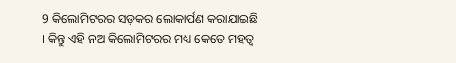9 କିଲୋମିଟରର ସଡ଼କର ଲୋକାର୍ପଣ କରାଯାଇଛି । କିନ୍ତୁ ଏହି ନଅ କିଲୋମିଟରର ମଧ୍ୟ କେତେ ମହତ୍ୱ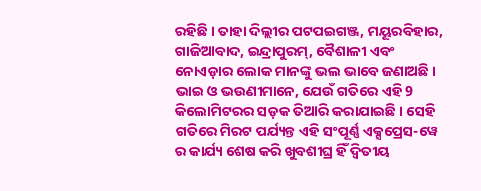ରହିଛି । ତାହା ଦିଲ୍ଲୀର ପଟପଇଗଞ୍ଜ, ମୟୂରବିହାର, ଗାଜିଆବାଦ, ଇନ୍ଦ୍ରାପୁରମ୍, ବୈଶାଳୀ ଏବଂ ନୋଏଡ଼ାର ଲୋକ ମାନଙ୍କୁ ଭଲ ଭାବେ ଜଣାଅଛି । ଭାଇ ଓ ଭଉଣୀମାନେ, ଯେଉଁ ଗତିରେ ଏହି 9 କିଲୋମିଟରର ସଡ଼କ ତିଆରି କରାଯାଇଛି । ସେହି ଗତିରେ ମିରଟ ପର୍ଯ୍ୟନ୍ତ ଏହି ସଂପୂର୍ଣ୍ଣ ଏକ୍ସପ୍ରେସ-ୱେ ର କାର୍ଯ୍ୟ ଶେଷ କରି ଖୁବଶୀଘ୍ର ହିଁ ଦ୍ୱିତୀୟ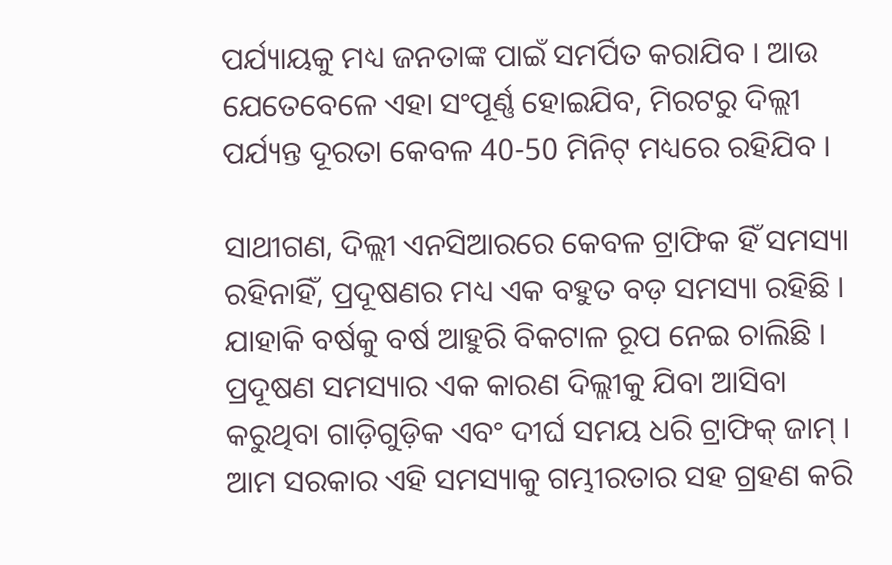ପର୍ଯ୍ୟାୟକୁ ମଧ୍ୟ ଜନତାଙ୍କ ପାଇଁ ସମର୍ପିତ କରାଯିବ । ଆଉ ଯେତେବେଳେ ଏହା ସଂପୂର୍ଣ୍ଣ ହୋଇଯିବ, ମିରଟରୁ ଦିଲ୍ଲୀ ପର୍ଯ୍ୟନ୍ତ ଦୂରତା କେବଳ 40-50 ମିନିଟ୍ ମଧ୍ୟରେ ରହିଯିବ ।

ସାଥୀଗଣ, ଦିଲ୍ଲୀ ଏନସିଆରରେ କେବଳ ଟ୍ରାଫିକ ହିଁ ସମସ୍ୟା ରହିନାହିଁ, ପ୍ରଦୂଷଣର ମଧ୍ୟ ଏକ ବହୁତ ବଡ଼ ସମସ୍ୟା ରହିଛି । ଯାହାକି ବର୍ଷକୁ ବର୍ଷ ଆହୁରି ବିକଟାଳ ରୂପ ନେଇ ଚାଲିଛି । ପ୍ରଦୂଷଣ ସମସ୍ୟାର ଏକ କାରଣ ଦିଲ୍ଲୀକୁ ଯିବା ଆସିବା କରୁଥିବା ଗାଡ଼ିଗୁଡ଼ିକ ଏବଂ ଦୀର୍ଘ ସମୟ ଧରି ଟ୍ରାଫିକ୍ ଜାମ୍ । ଆମ ସରକାର ଏହି ସମସ୍ୟାକୁ ଗମ୍ଭୀରତାର ସହ ଗ୍ରହଣ କରି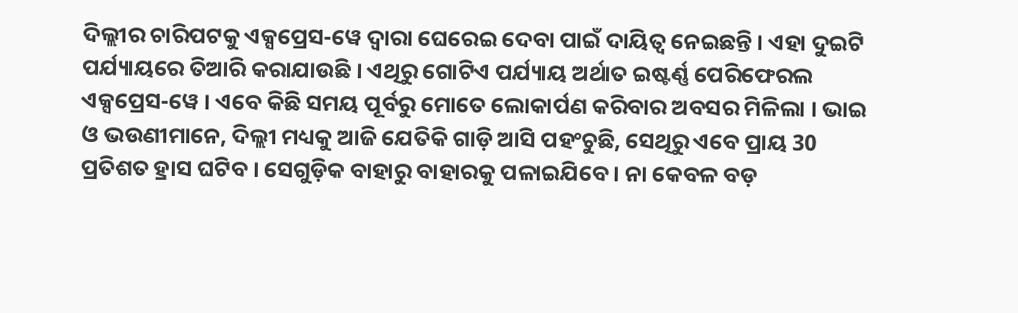ଦିଲ୍ଲୀର ଚାରିପଟକୁ ଏକ୍ସପ୍ରେସ-ୱେ ଦ୍ୱାରା ଘେରେଇ ଦେବା ପାଇଁ ଦାୟିତ୍ୱ ନେଇଛନ୍ତି । ଏହା ଦୁଇଟି ପର୍ଯ୍ୟାୟରେ ତିଆରି କରାଯାଉଛି । ଏଥିରୁ ଗୋଟିଏ ପର୍ଯ୍ୟାୟ ଅର୍ଥାତ ଇଷ୍ଟର୍ଣ୍ଣ ପେରିଫେରଲ ଏକ୍ସପ୍ରେସ-ୱେ । ଏବେ କିଛି ସମୟ ପୂର୍ବରୁ ମୋତେ ଲୋକାର୍ପଣ କରିବାର ଅବସର ମିଳିଲା । ଭାଇ ଓ ଭଉଣୀମାନେ, ଦିଲ୍ଲୀ ମଧ୍ୟକୁ ଆଜି ଯେତିକି ଗାଡ଼ି ଆସି ପହଂଚୁଛି, ସେଥିରୁ ଏବେ ପ୍ରାୟ 30 ପ୍ରତିଶତ ହ୍ରାସ ଘଟିବ । ସେଗୁଡ଼ିକ ବାହାରୁ ବାହାରକୁ ପଳାଇଯିବେ । ନା କେବଳ ବଡ଼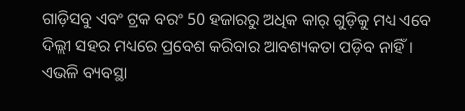ଗାଡ଼ିସବୁ ଏବଂ ଟ୍ରକ ବରଂ 50 ହଜାରରୁ ଅଧିକ କାର୍ ଗୁଡ଼ିକୁ ମଧ୍ୟ ଏବେ ଦିଲ୍ଲୀ ସହର ମଧ୍ୟରେ ପ୍ରବେଶ କରିବାର ଆବଶ୍ୟକତା ପଡ଼ିବ ନାହିଁ । ଏଭଳି ବ୍ୟବସ୍ଥା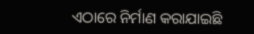ଏଠାରେ ନିର୍ମାଣ କରାଯାଇଛି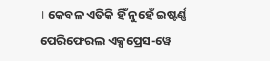। କେବଳ ଏତିକି ହିଁ ନୁହେଁ ଇଷ୍ଟର୍ଣ୍ଣ ପେରିଫେରଲ ଏକ୍ସପ୍ରେସ-ୱେ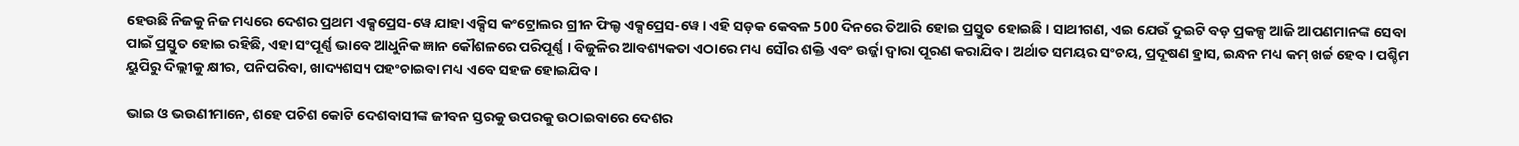ହେଉଛି ନିଜକୁ ନିଜ ମଧ୍ୟରେ ଦେଶର ପ୍ରଥମ ଏକ୍ସପ୍ରେସ-ୱେ ଯାହା ଏକ୍ସିସ କଂଟ୍ରୋଲର ଗ୍ରୀନ ଫିଲ୍ଡ ଏକ୍ସପ୍ରେସ-ୱେ । ଏହି ସଡ଼କ କେବଳ 500 ଦିନରେ ତିଆରି ହୋଇ ପ୍ରସ୍ତୁତ ହୋଇଛି । ସାଥୀଗଣ, ଏଇ ଯେଉଁ ଦୁଇଟି ବଡ଼ ପ୍ରକଳ୍ପ ଆଜି ଆପଣମାନଙ୍କ ସେବା ପାଇଁ ପ୍ରସ୍ତୁତ ହୋଇ ରହିଛି, ଏହା ସଂପୂର୍ଣ୍ଣ ଭାବେ ଆଧୁନିକ ଜ୍ଞାନ କୌଶଳରେ ପରିପୂର୍ଣ୍ଣ । ବିଜୁଳିର ଆବଶ୍ୟକତା ଏଠାରେ ମଧ୍ୟ ସୌର ଶକ୍ତି ଏବଂ ଉର୍ଜ୍ଜା ଦ୍ୱାରା ପୂରଣ କରାଯିବ । ଅର୍ଥାତ ସମୟର ସଂଚୟ, ପ୍ରଦୂଷଣ ହ୍ରାସ, ଇନ୍ଧନ ମଧ୍ୟ କମ୍ ଖର୍ଚ୍ଚ ହେବ । ପଶ୍ଚିମ ୟୁପିରୁ ଦିଲ୍ଲୀକୁ କ୍ଷୀର, ପନିପରିବା, ଖାଦ୍ୟଶସ୍ୟ ପହଂଚାଇବା ମଧ୍ୟ ଏବେ ସହଜ ହୋଇଯିବ ।

ଭାଇ ଓ ଭଉଣୀମାନେ, ଶହେ ପଚିଶ କୋଟି ଦେଶବାସୀଙ୍କ ଜୀବନ ସ୍ତରକୁ ଉପରକୁ ଉଠାଇବାରେ ଦେଶର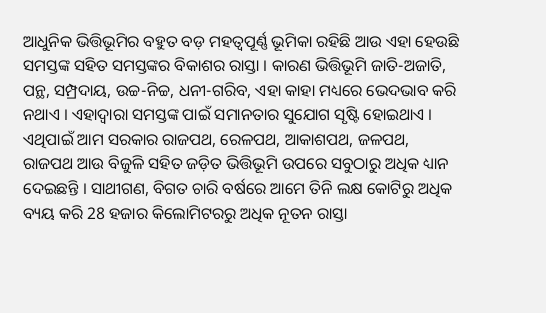ଆଧୁନିକ ଭିତ୍ତିଭୂମିର ବହୁତ ବଡ଼ ମହତ୍ୱପୂର୍ଣ୍ଣ ଭୂମିକା ରହିଛି ଆଉ ଏହା ହେଉଛି ସମସ୍ତଙ୍କ ସହିତ ସମସ୍ତଙ୍କର ବିକାଶର ରାସ୍ତା । କାରଣ ଭିତ୍ତିଭୂମି ଜାତି-ଅଜାତି, ପନ୍ଥ, ସମ୍ପ୍ରଦାୟ, ଉଚ୍ଚ-ନିଚ୍ଚ, ଧନୀ-ଗରିବ, ଏହା କାହା ମଧ୍ୟରେ ଭେଦଭାବ କରି ନଥାଏ । ଏହାଦ୍ୱାରା ସମସ୍ତଙ୍କ ପାଇଁ ସମାନତାର ସୁଯୋଗ ସୃଷ୍ଟି ହୋଇଥାଏ । ଏଥିପାଇଁ ଆମ ସରକାର ରାଜପଥ, ରେଳପଥ, ଆକାଶପଥ, ଜଳପଥ, ରାଜପଥ ଆଉ ବିଜୁଳି ସହିତ ଜଡ଼ିତ ଭିତ୍ତିଭୂମି ଉପରେ ସବୁଠାରୁ ଅଧିକ ଧ୍ୟାନ ଦେଇଛନ୍ତି । ସାଥୀଗଣ, ବିଗତ ଚାରି ବର୍ଷରେ ଆମେ ତିନି ଲକ୍ଷ କୋଟିରୁ ଅଧିକ ବ୍ୟୟ କରି 28 ହଜାର କିଲୋମିଟରରୁ ଅଧିକ ନୂତନ ରାସ୍ତା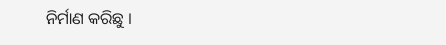ନିର୍ମାଣ କରିଛୁ ।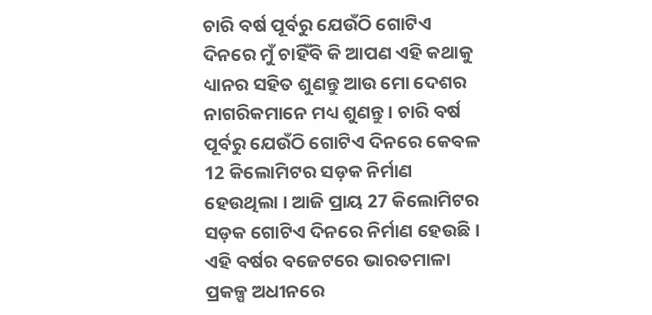ଚାରି ବର୍ଷ ପୂର୍ବରୁ ଯେଉଁଠି ଗୋଟିଏ ଦିନରେ ମୁଁ ଚାହିଁବି କି ଆପଣ ଏହି କଥାକୁ ଧ୍ୟାନର ସହିତ ଶୁଣନ୍ତୁ ଆଉ ମୋ ଦେଶର ନାଗରିକମାନେ ମଧ୍ୟ ଶୁଣନ୍ତୁ । ଚାରି ବର୍ଷ ପୂର୍ବରୁ ଯେଉଁଠି ଗୋଟିଏ ଦିନରେ କେବଳ 12 କିଲୋମିଟର ସଡ଼କ ନିର୍ମାଣ ହେଉଥିଲା । ଆଜି ପ୍ରାୟ 27 କିଲୋମିଟର ସଡ଼କ ଗୋଟିଏ ଦିନରେ ନିର୍ମାଣ ହେଉଛି । ଏହି ବର୍ଷର ବଜେଟରେ ଭାରତମାଳା ପ୍ରକଳ୍ପ ଅଧୀନରେ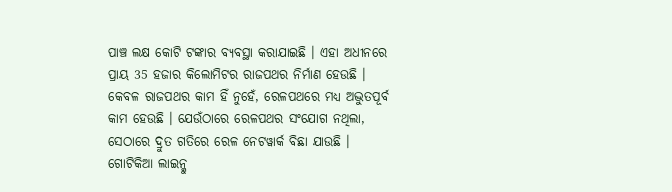ପାଞ୍ଚ ଲକ୍ଷ କୋଟି ଟଙ୍କାର ବ୍ୟବସ୍ଥା କରାଯାଇଛି । ଏହା ଅଧୀନରେ ପ୍ରାୟ 35 ହଜାର କିଲୋମିଟର ରାଜପଥର ନିର୍ମାଣ ହେଉଛି । କେବଳ ରାଜପଥର କାମ ହିଁ ନୁହେଁ, ରେଳପଥରେ ମଧ୍ୟ ଅଦ୍ଭୁତପୂର୍ବ କାମ ହେଉଛି । ଯେଉଁଠାରେ ରେଳପଥର ସଂଯୋଗ ନଥିଲା, ସେଠାରେ ଦ୍ରୁତ ଗତିରେ ରେଳ ନେଟୱାର୍କ ବିଛା ଯାଉଛି । ଗୋଟିକିଆ ଲାଇନ୍କୁ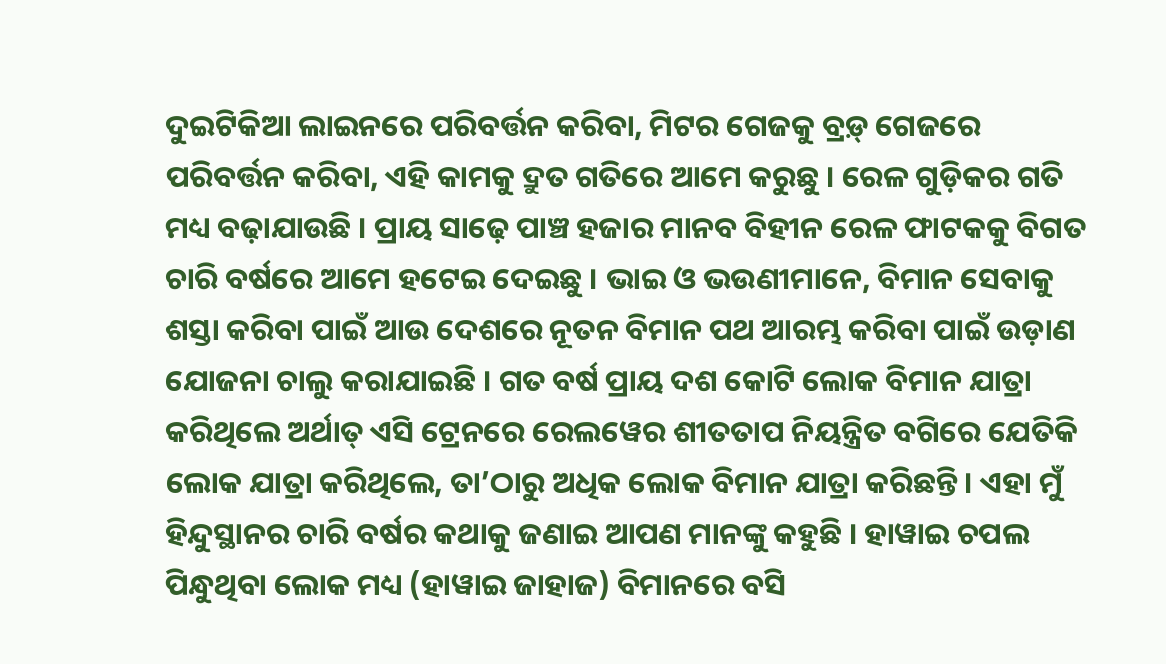ଦୁଇଟିକିଆ ଲାଇନରେ ପରିବର୍ତ୍ତନ କରିବା, ମିଟର ଗେଜକୁ ବ୍ରଡ଼୍ ଗେଜରେ ପରିବର୍ତ୍ତନ କରିବା, ଏହି କାମକୁ ଦ୍ରୁତ ଗତିରେ ଆମେ କରୁଛୁ । ରେଳ ଗୁଡ଼ିକର ଗତି ମଧ୍ୟ ବଢ଼ାଯାଉଛି । ପ୍ରାୟ ସାଢ଼େ ପାଞ୍ଚ ହଜାର ମାନବ ବିହୀନ ରେଳ ଫାଟକକୁ ବିଗତ ଚାରି ବର୍ଷରେ ଆମେ ହଟେଇ ଦେଇଛୁ । ଭାଇ ଓ ଭଉଣୀମାନେ, ବିମାନ ସେବାକୁ ଶସ୍ତା କରିବା ପାଇଁ ଆଉ ଦେଶରେ ନୂତନ ବିମାନ ପଥ ଆରମ୍ଭ କରିବା ପାଇଁ ଉଡ଼ାଣ ଯୋଜନା ଚାଲୁ କରାଯାଇଛି । ଗତ ବର୍ଷ ପ୍ରାୟ ଦଶ କୋଟି ଲୋକ ବିମାନ ଯାତ୍ରା କରିଥିଲେ ଅର୍ଥାତ୍ ଏସି ଟ୍ରେନରେ ରେଲୱେର ଶୀତତାପ ନିୟନ୍ତ୍ରିତ ବଗିରେ ଯେତିକି ଲୋକ ଯାତ୍ରା କରିଥିଲେ, ତା’ଠାରୁ ଅଧିକ ଲୋକ ବିମାନ ଯାତ୍ରା କରିଛନ୍ତି । ଏହା ମୁଁ ହିନ୍ଦୁସ୍ଥାନର ଚାରି ବର୍ଷର କଥାକୁ ଜଣାଇ ଆପଣ ମାନଙ୍କୁ କହୁଛି । ହାୱାଇ ଚପଲ ପିନ୍ଧୁଥିବା ଲୋକ ମଧ୍ୟ (ହାୱାଇ ଜାହାଜ) ବିମାନରେ ବସି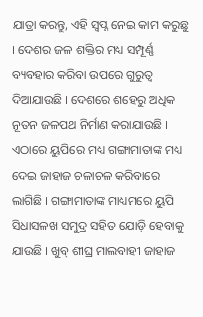ଯାତ୍ରା କରନ୍ତୁ, ଏହି ସ୍ୱପ୍ନ ନେଇ କାମ କରୁଛୁ । ଦେଶର ଜଳ ଶକ୍ତିର ମଧ୍ୟ ସମ୍ପୂର୍ଣ୍ଣ ବ୍ୟବହାର କରିବା ଉପରେ ଗୁରୁତ୍ୱ ଦିଆଯାଉଛି । ଦେଶରେ ଶହେରୁ ଅଧିକ ନୂତନ ଜଳପଥ ନିର୍ମାଣ କରାଯାଉଛି । ଏଠାରେ ୟୁପିରେ ମଧ୍ୟ ଗଙ୍ଗାମାତାଙ୍କ ମଧ୍ୟ ଦେଇ ଜାହାଜ ଚଳାଚଳ କରିବାରେ ଲାଗିଛି । ଗଙ୍ଗାମାତାଙ୍କ ମାଧ୍ୟମରେ ୟୁପି ସିଧାସଳଖ ସମୁଦ୍ର ସହିତ ଯୋଡ଼ି ହେବାକୁ ଯାଉଛି । ଖୁବ୍ ଶୀଘ୍ର ମାଲବାହୀ ଜାହାଜ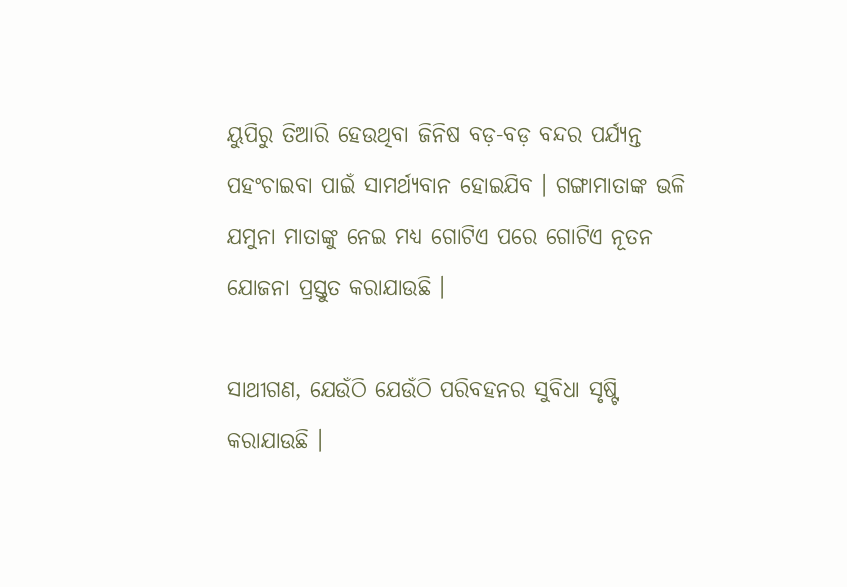ୟୁପିରୁ ତିଆରି ହେଉଥିବା ଜିନିଷ ବଡ଼-ବଡ଼ ବନ୍ଦର ପର୍ଯ୍ୟନ୍ତ ପହଂଚାଇବା ପାଇଁ ସାମର୍ଥ୍ୟବାନ ହୋଇଯିବ । ଗଙ୍ଗାମାତାଙ୍କ ଭଳି ଯମୁନା ମାତାଙ୍କୁ ନେଇ ମଧ୍ୟ ଗୋଟିଏ ପରେ ଗୋଟିଏ ନୂତନ ଯୋଜନା ପ୍ରସ୍ତୁତ କରାଯାଉଛି ।

ସାଥୀଗଣ, ଯେଉଁଠି ଯେଉଁଠି ପରିବହନର ସୁବିଧା ସୃଷ୍ଟି କରାଯାଉଛି ।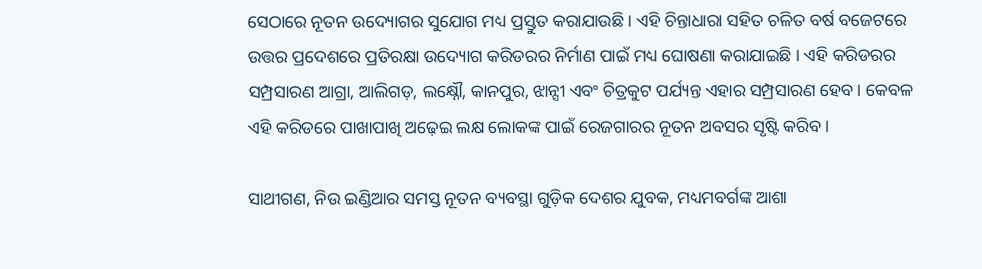ସେଠାରେ ନୂତନ ଉଦ୍ୟୋଗର ସୁଯୋଗ ମଧ୍ୟ ପ୍ରସ୍ତୁତ କରାଯାଉଛି । ଏହି ଚିନ୍ତାଧାରା ସହିତ ଚଳିତ ବର୍ଷ ବଜେଟରେ ଉତ୍ତର ପ୍ରଦେଶରେ ପ୍ରତିରକ୍ଷା ଉଦ୍ୟୋଗ କରିଡରର ନିର୍ମାଣ ପାଇଁ ମଧ୍ୟ ଘୋଷଣା କରାଯାଇଛି । ଏହି କରିଡରର ସମ୍ପ୍ରସାରଣ ଆଗ୍ରା, ଆଲିଗଡ଼, ଲକ୍ଷ୍ନୌ, କାନପୁର, ଝାନ୍ସୀ ଏବଂ ଚିତ୍ରକୁଟ ପର୍ଯ୍ୟନ୍ତ ଏହାର ସମ୍ପ୍ରସାରଣ ହେବ । କେବଳ ଏହି କରିଡରେ ପାଖାପାଖି ଅଢ଼େଇ ଲକ୍ଷ ଲୋକଙ୍କ ପାଇଁ ରେଜଗାରର ନୂତନ ଅବସର ସୃଷ୍ଟି କରିବ ।

ସାଥୀଗଣ, ନିଉ ଇଣ୍ଡିଆର ସମସ୍ତ ନୂତନ ବ୍ୟବସ୍ଥା ଗୁଡ଼ିକ ଦେଶର ଯୁବକ, ମଧ୍ୟମବର୍ଗଙ୍କ ଆଶା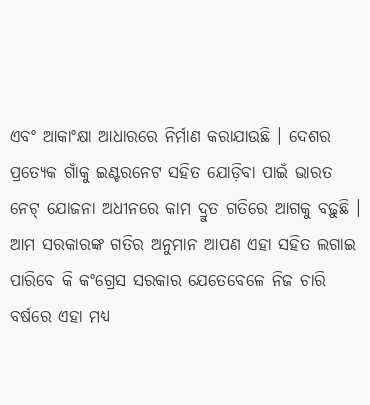ଏବଂ ଆକାଂକ୍ଷା ଆଧାରରେ ନିର୍ମାଣ କରାଯାଉଛି । ଦେଶର ପ୍ରତ୍ୟେକ ଗାଁକୁ ଇଣ୍ଟରନେଟ ସହିତ ଯୋଡ଼ିବା ପାଇଁ ଭାରତ ନେଟ୍ ଯୋଜନା ଅଧୀନରେ କାମ ଦ୍ରୁତ ଗତିରେ ଆଗକୁ ବଢ଼ୁଛି । ଆମ ସରକାରଙ୍କ ଗତିର ଅନୁମାନ ଆପଣ ଏହା ସହିତ ଲଗାଇ ପାରିବେ କି କଂଗ୍ରେସ ସରକାର ଯେତେବେଳେ ନିଜ ଚାରି ବର୍ଷରେ ଏହା ମଧ୍ୟ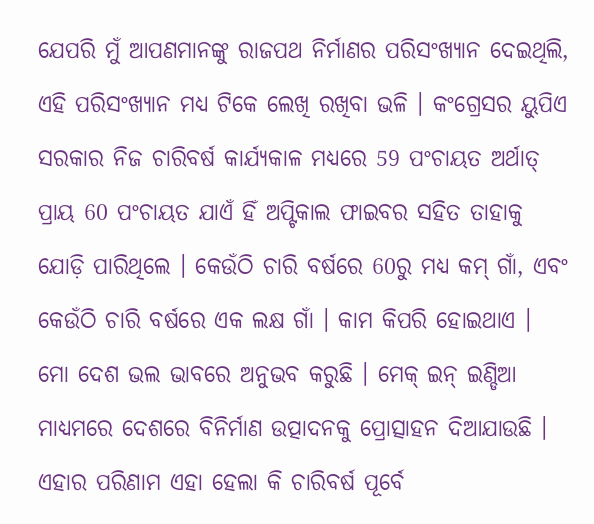ଯେପରି ମୁଁ ଆପଣମାନଙ୍କୁ ରାଜପଥ ନିର୍ମାଣର ପରିସଂଖ୍ୟାନ ଦେଇଥିଲି, ଏହି ପରିସଂଖ୍ୟାନ ମଧ୍ୟ ଟିକେ ଲେଖି ରଖିବା ଭଳି । କଂଗ୍ରେସର ୟୁପିଏ ସରକାର ନିଜ ଚାରିବର୍ଷ କାର୍ଯ୍ୟକାଳ ମଧ୍ୟରେ 59 ପଂଚାୟତ ଅର୍ଥାତ୍ ପ୍ରାୟ 60 ପଂଚାୟତ ଯାଏଁ ହିଁ ଅପ୍ଟିକାଲ ଫାଇବର ସହିତ ତାହାକୁ ଯୋଡ଼ି ପାରିଥିଲେ । କେଉଁଠି ଚାରି ବର୍ଷରେ 60ରୁ ମଧ୍ୟ କମ୍ ଗାଁ, ଏବଂ କେଉଁଠି ଚାରି ବର୍ଷରେ ଏକ ଲକ୍ଷ ଗାଁ । କାମ କିପରି ହୋଇଥାଏ । ମୋ ଦେଶ ଭଲ ଭାବରେ ଅନୁଭବ କରୁଛି । ମେକ୍ ଇନ୍ ଇଣ୍ଡିଆ ମାଧ୍ୟମରେ ଦେଶରେ ବିନିର୍ମାଣ ଉତ୍ପାଦନକୁ ପ୍ରୋତ୍ସାହନ ଦିଆଯାଉଛି । ଏହାର ପରିଣାମ ଏହା ହେଲା କି ଚାରିବର୍ଷ ପୂର୍ବେ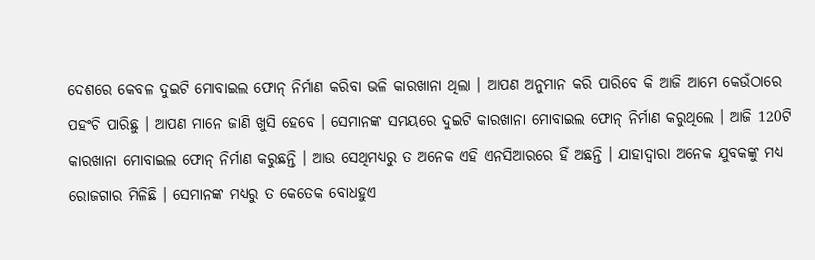ଦେଶରେ କେବଳ ଦୁଇଟି ମୋବାଇଲ ଫୋନ୍ ନିର୍ମାଣ କରିବା ଭଳି କାରଖାନା ଥିଲା । ଆପଣ ଅନୁମାନ କରି ପାରିବେ କି ଆଜି ଆମେ କେଉଁଠାରେ ପହଂଚି ପାରିଛୁ । ଆପଣ ମାନେ ଜାଣି ଖୁସି ହେବେ । ସେମାନଙ୍କ ସମୟରେ ଦୁଇଟି କାରଖାନା ମୋବାଇଲ ଫୋନ୍ ନିର୍ମାଣ କରୁଥିଲେ । ଆଜି 120ଟି କାରଖାନା ମୋବାଇଲ ଫୋନ୍ ନିର୍ମାଣ କରୁଛନ୍ତି । ଆଉ ସେଥିମଧ୍ୟରୁ ତ ଅନେକ ଏହି ଏନସିଆରରେ ହିଁ ଅଛନ୍ତି । ଯାହାଦ୍ୱାରା ଅନେକ ଯୁବକଙ୍କୁ ମଧ୍ୟ ରୋଜଗାର ମିଳିଛି । ସେମାନଙ୍କ ମଧ୍ୟରୁ ତ କେତେକ ବୋଧହୁଏ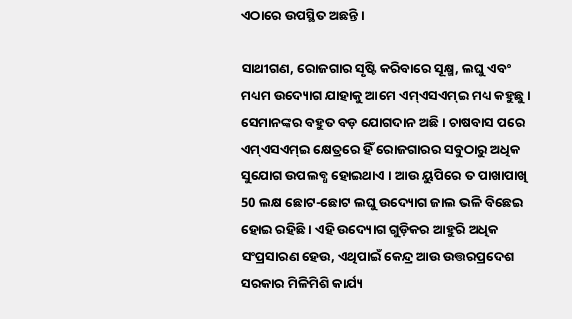ଏଠାରେ ଉପସ୍ଥିତ ଅଛନ୍ତି ।

ସାଥୀଗଣ, ରୋଜଗାର ସୃଷ୍ଟି କରିବାରେ ସୂକ୍ଷ୍ମ, ଲଘୁ ଏବଂ ମଧ୍ୟମ ଉଦ୍ୟୋଗ ଯାହାକୁ ଆମେ ଏମ୍ଏସଏମ୍ଇ ମଧ୍ୟ କହୁଛୁ । ସେମାନଙ୍କର ବହୁତ ବଡ଼ ଯୋଗଦାନ ଅଛି । ଚାଷବାସ ପରେ ଏମ୍ଏସଏମ୍ଇ କ୍ଷେତ୍ରରେ ହିଁ ରୋଜଗାରର ସବୁଠାରୁ ଅଧିକ ସୁଯୋଗ ଉପଲବ୍ଧ ହୋଇଥାଏ । ଆଉ ୟୁପିରେ ତ ପାଖାପାଖି 50 ଲକ୍ଷ ଛୋଟ-ଛୋଟ ଲଘୁ ଉଦ୍ୟୋଗ ଜାଲ ଭଳି ବିଛେଇ ହୋଇ ରହିଛି । ଏହି ଉଦ୍ୟୋଗ ଗୁଡ଼ିକର ଆହୁରି ଅଧିକ ସଂପ୍ରସାରଣ ହେଉ, ଏଥିପାଇଁ କେନ୍ଦ୍ର ଆଉ ଉତ୍ତରପ୍ରଦେଶ ସରକାର ମିଳିମିଶି କାର୍ଯ୍ୟ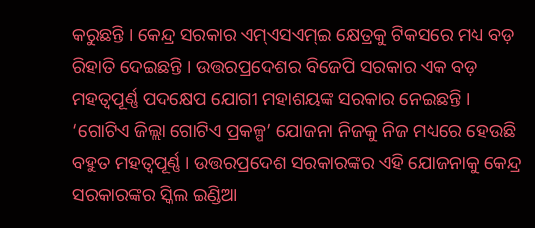କରୁଛନ୍ତି । କେନ୍ଦ୍ର ସରକାର ଏମ୍ଏସଏମ୍ଇ କ୍ଷେତ୍ରକୁ ଟିକସରେ ମଧ୍ୟ ବଡ଼ ରିହାତି ଦେଇଛନ୍ତି । ଉତ୍ତରପ୍ରଦେଶର ବିଜେପି ସରକାର ଏକ ବଡ଼ ମହତ୍ୱପୂର୍ଣ୍ଣ ପଦକ୍ଷେପ ଯୋଗୀ ମହାଶୟଙ୍କ ସରକାର ନେଇଛନ୍ତି । ‘ଗୋଟିଏ ଜିଲ୍ଲା ଗୋଟିଏ ପ୍ରକଳ୍ପ’ ଯୋଜନା ନିଜକୁ ନିଜ ମଧ୍ୟରେ ହେଉଛି ବହୁତ ମହତ୍ୱପୂର୍ଣ୍ଣ । ଉତ୍ତରପ୍ରଦେଶ ସରକାରଙ୍କର ଏହି ଯୋଜନାକୁ କେନ୍ଦ୍ର ସରକାରଙ୍କର ସ୍କିଲ ଇଣ୍ଡିଆ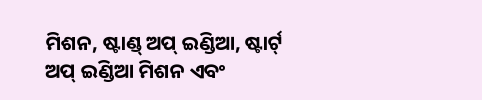ମିଶନ, ଷ୍ଟାଣ୍ଡ୍ ଅପ୍ ଇଣ୍ଡିଆ, ଷ୍ଟାର୍ଟ୍ ଅପ୍ ଇଣ୍ଡିଆ ମିଶନ ଏବଂ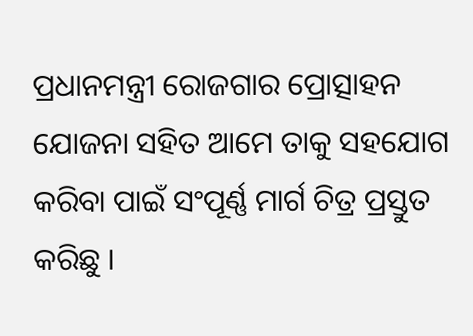ପ୍ରଧାନମନ୍ତ୍ରୀ ରୋଜଗାର ପ୍ରୋତ୍ସାହନ ଯୋଜନା ସହିତ ଆମେ ତାକୁ ସହଯୋଗ କରିବା ପାଇଁ ସଂପୂର୍ଣ୍ଣ ମାର୍ଗ ଚିତ୍ର ପ୍ରସ୍ତୁତ କରିଛୁ ।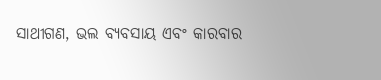ସାଥୀଗଣ, ଭଲ ବ୍ୟବସାୟ ଏବଂ କାରବାର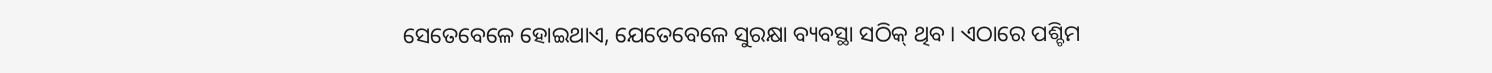ସେତେବେଳେ ହୋଇଥାଏ, ଯେତେବେଳେ ସୁରକ୍ଷା ବ୍ୟବସ୍ଥା ସଠିକ୍ ଥିବ । ଏଠାରେ ପଶ୍ଚିମ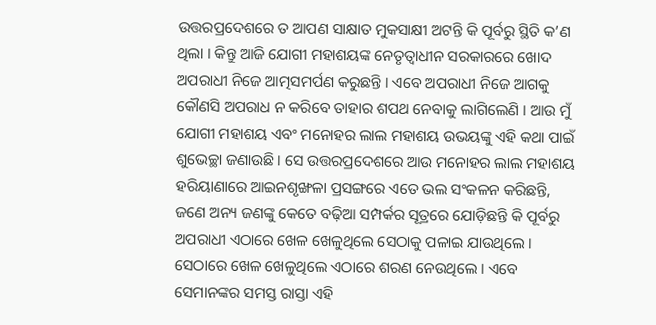ଉତ୍ତରପ୍ରଦେଶରେ ତ ଆପଣ ସାକ୍ଷାତ ମୁକସାକ୍ଷୀ ଅଟନ୍ତି କି ପୂର୍ବରୁ ସ୍ଥିତି କ’ଣ ଥିଲା । କିନ୍ତୁ ଆଜି ଯୋଗୀ ମହାଶୟଙ୍କ ନେତୃତ୍ୱାଧୀନ ସରକାରରେ ଖୋଦ ଅପରାଧୀ ନିଜେ ଆତ୍ମସମର୍ପଣ କରୁଛନ୍ତି । ଏବେ ଅପରାଧୀ ନିଜେ ଆଗକୁ କୌଣସି ଅପରାଧ ନ କରିବେ ତାହାର ଶପଥ ନେବାକୁ ଲାଗିଲେଣି । ଆଉ ମୁଁ ଯୋଗୀ ମହାଶୟ ଏବଂ ମନୋହର ଲାଲ ମହାଶୟ ଉଭୟଙ୍କୁ ଏହି କଥା ପାଇଁ ଶୁଭେଚ୍ଛା ଜଣାଉଛି । ସେ ଉତ୍ତରପ୍ରଦେଶରେ ଆଉ ମନୋହର ଲାଲ ମହାଶୟ ହରିୟାଣାରେ ଆଇନଶୃଙ୍ଖଳା ପ୍ରସଙ୍ଗରେ ଏତେ ଭଲ ସଂକଳନ କରିଛନ୍ତି, ଜଣେ ଅନ୍ୟ ଜଣଙ୍କୁ କେତେ ବଢ଼ିଆ ସମ୍ପର୍କର ସୂତ୍ରରେ ଯୋଡ଼ିଛନ୍ତି କି ପୂର୍ବରୁ ଅପରାଧୀ ଏଠାରେ ଖେଳ ଖେଳୁଥିଲେ ସେଠାକୁ ପଳାଇ ଯାଉଥିଲେ । ସେଠାରେ ଖେଳ ଖେଳୁଥିଲେ ଏଠାରେ ଶରଣ ନେଉଥିଲେ । ଏବେ ସେମାନଙ୍କର ସମସ୍ତ ରାସ୍ତା ଏହି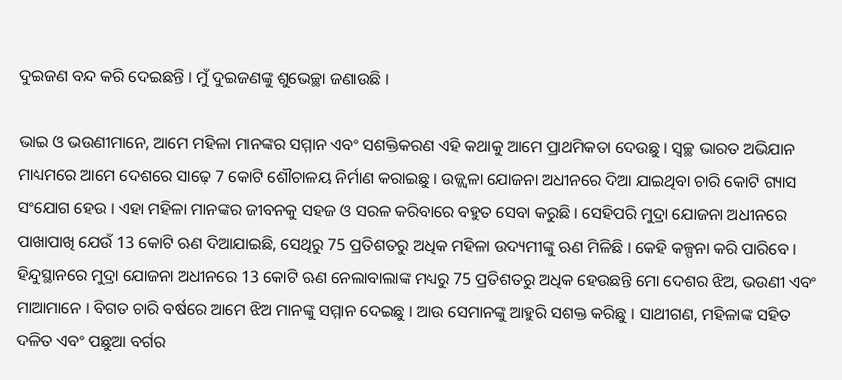ଦୁଇଜଣ ବନ୍ଦ କରି ଦେଇଛନ୍ତି । ମୁଁ ଦୁଇଜଣଙ୍କୁ ଶୁଭେଚ୍ଛା ଜଣାଉଛି ।

ଭାଇ ଓ ଭଉଣୀମାନେ, ଆମେ ମହିଳା ମାନଙ୍କର ସମ୍ମାନ ଏବଂ ସଶକ୍ତିକରଣ ଏହି କଥାକୁ ଆମେ ପ୍ରାଥମିକତା ଦେଉଛୁ । ସ୍ୱଚ୍ଛ ଭାରତ ଅଭିଯାନ ମାଧ୍ୟମରେ ଆମେ ଦେଶରେ ସାଢ଼େ 7 କୋଟି ଶୌଚାଳୟ ନିର୍ମାଣ କରାଇଛୁ । ଉଜ୍ଜ୍ୱଳା ଯୋଜନା ଅଧୀନରେ ଦିଆ ଯାଇଥିବା ଚାରି କୋଟି ଗ୍ୟାସ ସଂଯୋଗ ହେଉ । ଏହା ମହିଳା ମାନଙ୍କର ଜୀବନକୁ ସହଜ ଓ ସରଳ କରିବାରେ ବହୁତ ସେବା କରୁଛି । ସେହିପରି ମୁଦ୍ରା ଯୋଜନା ଅଧୀନରେ ପାଖାପାଖି ଯେଉଁ 13 କୋଟି ଋଣ ଦିଆଯାଇଛି, ସେଥିରୁ 75 ପ୍ରତିଶତରୁ ଅଧିକ ମହିଳା ଉଦ୍ୟମୀଙ୍କୁ ଋଣ ମିଳିଛି । କେହି କଳ୍ପନା କରି ପାରିବେ । ହିନ୍ଦୁସ୍ଥାନରେ ମୁଦ୍ରା ଯୋଜନା ଅଧୀନରେ 13 କୋଟି ଋଣ ନେଲାବାଲାଙ୍କ ମଧ୍ୟରୁ 75 ପ୍ରତିଶତରୁ ଅଧିକ ହେଉଛନ୍ତି ମୋ ଦେଶର ଝିଅ, ଭଉଣୀ ଏବଂ ମାଆମାନେ । ବିଗତ ଚାରି ବର୍ଷରେ ଆମେ ଝିଅ ମାନଙ୍କୁ ସମ୍ମାନ ଦେଇଛୁ । ଆଉ ସେମାନଙ୍କୁ ଆହୁରି ସଶକ୍ତ କରିଛୁ । ସାଥୀଗଣ, ମହିଳାଙ୍କ ସହିତ ଦଳିତ ଏବଂ ପଛୁଆ ବର୍ଗର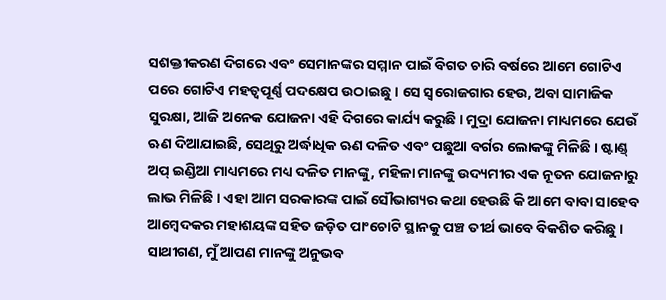ସଶକ୍ତୀକରଣ ଦିଗରେ ଏବଂ ସେମାନଙ୍କର ସମ୍ମାନ ପାଇଁ ବିଗତ ଚାରି ବର୍ଷରେ ଆମେ ଗୋଟିଏ ପରେ ଗୋଟିଏ ମହତ୍ୱପୂର୍ଣ୍ଣ ପଦକ୍ଷେପ ଉଠାଇଛୁ । ସେ ସ୍ୱରୋଜଗାର ହେଉ, ଅବା ସାମାଜିକ ସୁରକ୍ଷା, ଆଜି ଅନେକ ଯୋଜନା ଏହି ଦିଗରେ କାର୍ଯ୍ୟ କରୁଛି । ମୁଦ୍ରା ଯୋଜନା ମାଧ୍ୟମରେ ଯେଉଁ ଋଣ ଦିଆଯାଇଛି, ସେଥିରୁ ଅର୍ଦ୍ଧାଧିକ ଋଣ ଦଳିତ ଏବଂ ପଛୁଆ ବର୍ଗର ଲୋକଙ୍କୁ ମିଳିଛି । ଷ୍ଟାଣ୍ଡ୍ ଅପ୍ ଇଣ୍ଡିଆ ମାଧ୍ୟମରେ ମଧ୍ୟ ଦଳିତ ମାନଙ୍କୁ, ମହିଳା ମାନଙ୍କୁ ଉଦ୍ୟମୀର ଏକ ନୂତନ ଯୋଜନାରୁ ଲାଭ ମିଳିଛି । ଏହା ଆମ ସରକାରଙ୍କ ପାଇଁ ସୌଭାଗ୍ୟର କଥା ହେଉଛି କି ଆମେ ବାବା ସାହେବ ଆମ୍ବେଦକର ମହାଶୟଙ୍କ ସହିତ ଜଡ଼ିତ ପାଂଚୋଟି ସ୍ଥାନକୁ ପଞ୍ଚ ତୀର୍ଥ ଭାବେ ବିକଶିତ କରିଛୁ । ସାଥୀଗଣ, ମୁଁ ଆପଣ ମାନଙ୍କୁ ଅନୁଭବ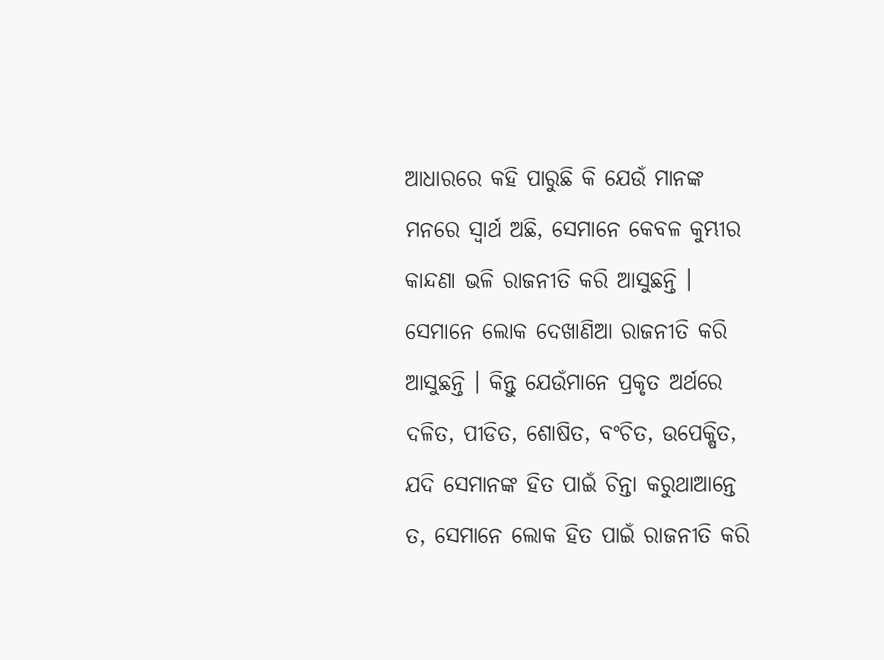ଆଧାରରେ କହି ପାରୁଛି କି ଯେଉଁ ମାନଙ୍କ ମନରେ ସ୍ୱାର୍ଥ ଅଛି, ସେମାନେ କେବଳ କୁମ୍ଭୀର କାନ୍ଦଣା ଭଳି ରାଜନୀତି କରି ଆସୁଛନ୍ତି । ସେମାନେ ଲୋକ ଦେଖାଣିଆ ରାଜନୀତି କରି ଆସୁଛନ୍ତି । କିନ୍ତୁ ଯେଉଁମାନେ ପ୍ରକୃତ ଅର୍ଥରେ ଦଳିତ, ପୀଡିତ, ଶୋଷିତ, ବଂଚିତ, ଉପେକ୍ଷିତ, ଯଦି ସେମାନଙ୍କ ହିତ ପାଇଁ ଚିନ୍ତା କରୁଥାଆନ୍ତେ ତ, ସେମାନେ ଲୋକ ହିତ ପାଇଁ ରାଜନୀତି କରି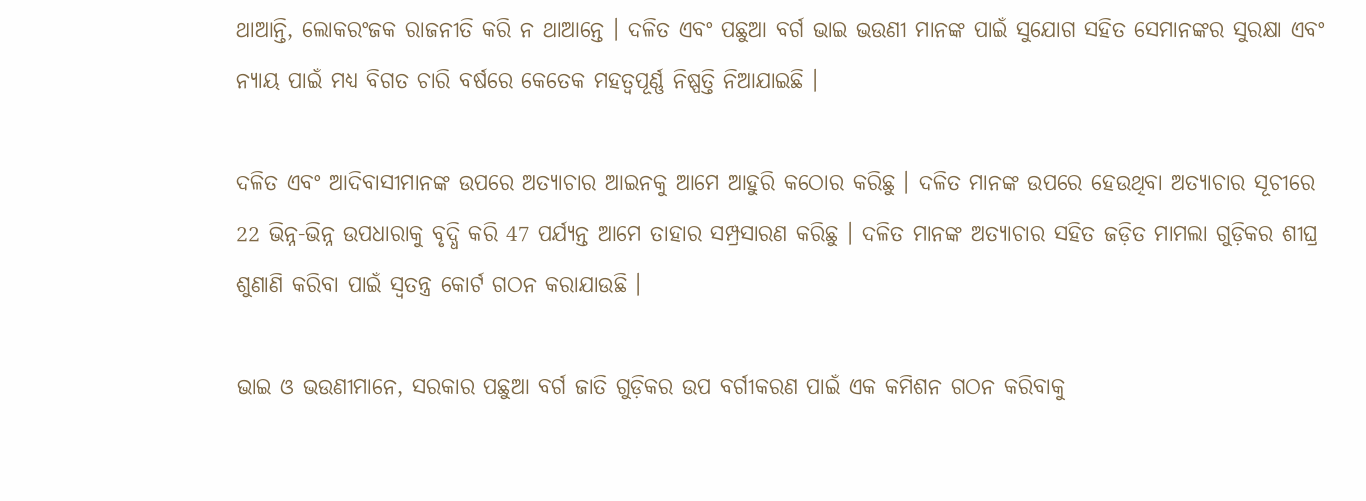ଥାଆନ୍ତି, ଲୋକରଂଜକ ରାଜନୀତି କରି ନ ଥାଆନ୍ତେ । ଦଳିତ ଏବଂ ପଛୁଆ ବର୍ଗ ଭାଇ ଭଉଣୀ ମାନଙ୍କ ପାଇଁ ସୁଯୋଗ ସହିତ ସେମାନଙ୍କର ସୁରକ୍ଷା ଏବଂ ନ୍ୟାୟ ପାଇଁ ମଧ୍ୟ ବିଗତ ଚାରି ବର୍ଷରେ କେତେକ ମହତ୍ୱପୂର୍ଣ୍ଣ ନିଷ୍ପତ୍ତି ନିଆଯାଇଛି ।

ଦଳିତ ଏବଂ ଆଦିବାସୀମାନଙ୍କ ଉପରେ ଅତ୍ୟାଚାର ଆଇନକୁ ଆମେ ଆହୁରି କଠୋର କରିଛୁ । ଦଳିତ ମାନଙ୍କ ଉପରେ ହେଉଥିବା ଅତ୍ୟାଚାର ସୂଚୀରେ 22 ଭିନ୍ନ-ଭିନ୍ନ ଉପଧାରାକୁ ବୃଦ୍ଧି କରି 47 ପର୍ଯ୍ୟନ୍ତ ଆମେ ତାହାର ସମ୍ପ୍ରସାରଣ କରିଛୁ । ଦଳିତ ମାନଙ୍କ ଅତ୍ୟାଚାର ସହିତ ଜଡ଼ିତ ମାମଲା ଗୁଡ଼ିକର ଶୀଘ୍ର ଶୁଣାଣି କରିବା ପାଇଁ ସ୍ୱତନ୍ତ୍ର କୋର୍ଟ ଗଠନ କରାଯାଉଛି ।

ଭାଇ ଓ ଭଉଣୀମାନେ, ସରକାର ପଛୁଆ ବର୍ଗ ଜାତି ଗୁଡ଼ିକର ଉପ ବର୍ଗୀକରଣ ପାଇଁ ଏକ କମିଶନ ଗଠନ କରିବାକୁ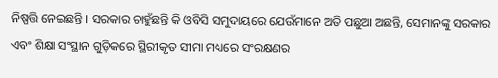ନିଷ୍ପତ୍ତି ନେଇଛନ୍ତି । ସରକାର ଚାହୁଁଛନ୍ତି କି ଓବିସି ସମୁଦାୟରେ ଯେଉଁମାନେ ଅତି ପଛୁଆ ଅଛନ୍ତି, ସେମାନଙ୍କୁ ସରକାର ଏବଂ ଶିକ୍ଷା ସଂସ୍ଥାନ ଗୁଡ଼ିକରେ ସ୍ଥିରୀକୃତ ସୀମା ମଧ୍ୟରେ ସଂରକ୍ଷଣର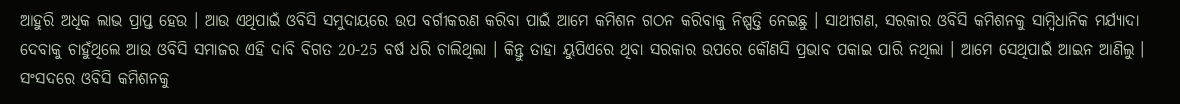ଆହୁରି ଅଧିକ ଲାଭ ପ୍ରାପ୍ତ ହେଉ । ଆଉ ଏଥିପାଇଁ ଓବିସି ସମୁଦାୟରେ ଉପ ବର୍ଗୀକରଣ କରିବା ପାଇଁ ଆମେ କମିଶନ ଗଠନ କରିବାକୁ ନିଷ୍ପତ୍ତି ନେଇଛୁ । ସାଥୀଗଣ, ସରକାର ଓବିସି କମିଶନକୁ ସାମ୍ବିଧାନିକ ମର୍ଯ୍ୟାଦା ଦେବାକୁ ଚାହୁଁଥିଲେ ଆଉ ଓବିସି ସମାଜର ଏହି ଦାବି ବିଗତ 20-25 ବର୍ଷ ଧରି ଚାଲିଥିଲା । କିନ୍ତୁ ତାହା ୟୁପିଏରେ ଥିବା ସରକାର ଉପରେ କୌଣସି ପ୍ରଭାବ ପକାଇ ପାରି ନଥିଲା । ଆମେ ସେଥିପାଇଁ ଆଇନ ଆଣିଲୁ । ସଂସଦରେ ଓବିସି କମିଶନକୁ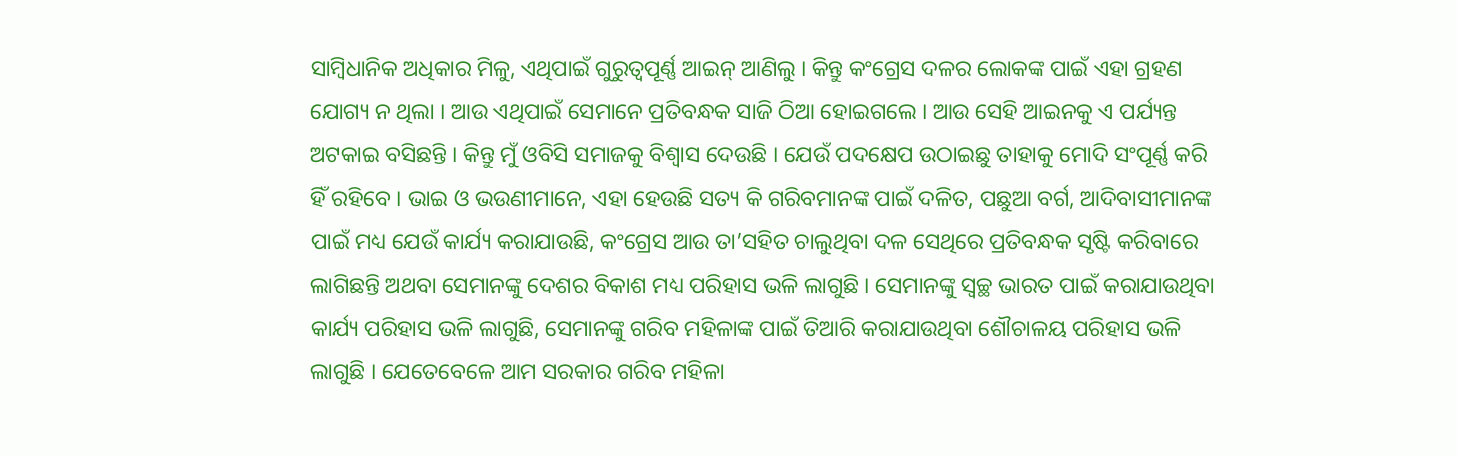ସାମ୍ବିଧାନିକ ଅଧିକାର ମିଳୁ, ଏଥିପାଇଁ ଗୁରୁତ୍ୱପୂର୍ଣ୍ଣ ଆଇନ୍ ଆଣିଲୁ । କିନ୍ତୁ କଂଗ୍ରେସ ଦଳର ଲୋକଙ୍କ ପାଇଁ ଏହା ଗ୍ରହଣ ଯୋଗ୍ୟ ନ ଥିଲା । ଆଉ ଏଥିପାଇଁ ସେମାନେ ପ୍ରତିବନ୍ଧକ ସାଜି ଠିଆ ହୋଇଗଲେ । ଆଉ ସେହି ଆଇନକୁ ଏ ପର୍ଯ୍ୟନ୍ତ ଅଟକାଇ ବସିଛନ୍ତି । କିନ୍ତୁ ମୁଁ ଓବିସି ସମାଜକୁ ବିଶ୍ୱାସ ଦେଉଛି । ଯେଉଁ ପଦକ୍ଷେପ ଉଠାଇଛୁ ତାହାକୁ ମୋଦି ସଂପୂର୍ଣ୍ଣ କରି ହିଁ ରହିବେ । ଭାଇ ଓ ଭଉଣୀମାନେ, ଏହା ହେଉଛି ସତ୍ୟ କି ଗରିବମାନଙ୍କ ପାଇଁ ଦଳିତ, ପଛୁଆ ବର୍ଗ, ଆଦିବାସୀମାନଙ୍କ ପାଇଁ ମଧ୍ୟ ଯେଉଁ କାର୍ଯ୍ୟ କରାଯାଉଛି, କଂଗ୍ରେସ ଆଉ ତା’ସହିତ ଚାଲୁଥିବା ଦଳ ସେଥିରେ ପ୍ରତିବନ୍ଧକ ସୃଷ୍ଟି କରିବାରେ ଲାଗିଛନ୍ତି ଅଥବା ସେମାନଙ୍କୁ ଦେଶର ବିକାଶ ମଧ୍ୟ ପରିହାସ ଭଳି ଲାଗୁଛି । ସେମାନଙ୍କୁ ସ୍ୱଚ୍ଛ ଭାରତ ପାଇଁ କରାଯାଉଥିବା କାର୍ଯ୍ୟ ପରିହାସ ଭଳି ଲାଗୁଛି, ସେମାନଙ୍କୁ ଗରିବ ମହିଳାଙ୍କ ପାଇଁ ତିଆରି କରାଯାଉଥିବା ଶୌଚାଳୟ ପରିହାସ ଭଳି ଲାଗୁଛି । ଯେତେବେଳେ ଆମ ସରକାର ଗରିବ ମହିଳା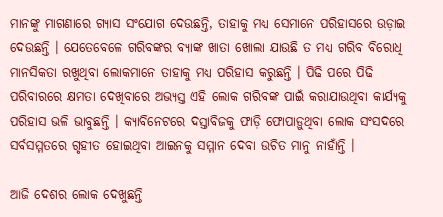ମାନଙ୍କୁ ମାଗଣାରେ ଗ୍ୟାସ ସଂଯୋଗ ଦେଉଛନ୍ତି, ତାହାକୁ ମଧ୍ୟ ସେମାନେ ପରିହାସରେ ଉଡ଼ାଇ ଦେଉଛନ୍ତି । ଯେତେବେଳେ ଗରିବଙ୍କର ବ୍ୟାଙ୍କ ଖାତା ଖୋଲା ଯାଉଛି ତ ମଧ୍ୟ ଗରିବ ବିରୋଧି ମାନସିକତା ରଖୁଥିବା ଲୋକମାନେ ତାହାକୁ ମଧ୍ୟ ପରିହାସ କରୁଛନ୍ତି । ପିଢି ପରେ ପିଢି ପରିବାରରେ କ୍ଷମତା ଦେଖିବାରେ ଅଭ୍ୟସ୍ତ ଏହି ଲୋକ ଗରିବଙ୍କ ପାଇଁ କରାଯାଉଥିବା କାର୍ଯ୍ୟକୁ ପରିହାସ ଭଳି ଭାବୁଛନ୍ତି । କ୍ୟାବିନେଟରେ ଦସ୍ତାବିଜକୁ ଫାଡ଼ି ଫୋପାଡ଼ୁଥିବା ଲୋକ ସଂସଦରେ ସର୍ବସମ୍ମତରେ ଗୃହୀତ ହୋଇଥିବା ଆଇନକୁ ସମ୍ମାନ ଦେବା ଉଚିତ ମାନୁ ନାହାଁନ୍ତି ।

ଆଜି ଦେଶର ଲୋକ ଦେଖୁଛନ୍ତି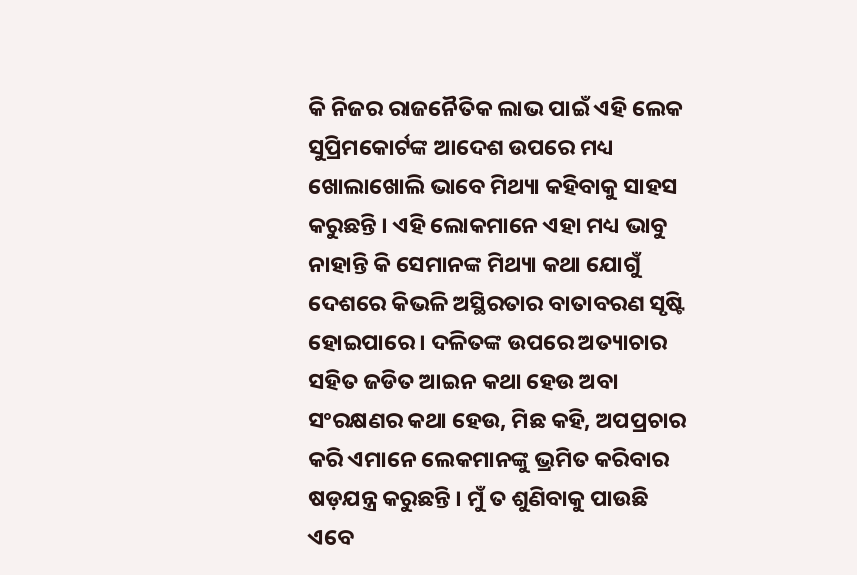କି ନିଜର ରାଜନୈତିକ ଲାଭ ପାଇଁ ଏହି ଲେକ ସୁପ୍ରିମକୋର୍ଟଙ୍କ ଆଦେଶ ଉପରେ ମଧ୍ୟ ଖୋଲାଖୋଲି ଭାବେ ମିଥ୍ୟା କହିବାକୁ ସାହସ କରୁଛନ୍ତି । ଏହି ଲୋକମାନେ ଏହା ମଧ୍ୟ ଭାବୁ ନାହାନ୍ତି କି ସେମାନଙ୍କ ମିଥ୍ୟା କଥା ଯୋଗୁଁ ଦେଶରେ କିଭଳି ଅସ୍ଥିରତାର ବାତାବରଣ ସୃଷ୍ଟି ହୋଇପାରେ । ଦଳିତଙ୍କ ଉପରେ ଅତ୍ୟାଚାର ସହିତ ଜଡିତ ଆଇନ କଥା ହେଉ ଅବା ସଂରକ୍ଷଣର କଥା ହେଉ, ମିଛ କହି, ଅପପ୍ରଚାର କରି ଏମାନେ ଲେକମାନଙ୍କୁ ଭ୍ରମିତ କରିବାର ଷଡ଼ଯନ୍ତ୍ର କରୁଛନ୍ତି । ମୁଁ ତ ଶୁଣିବାକୁ ପାଉଛି ଏବେ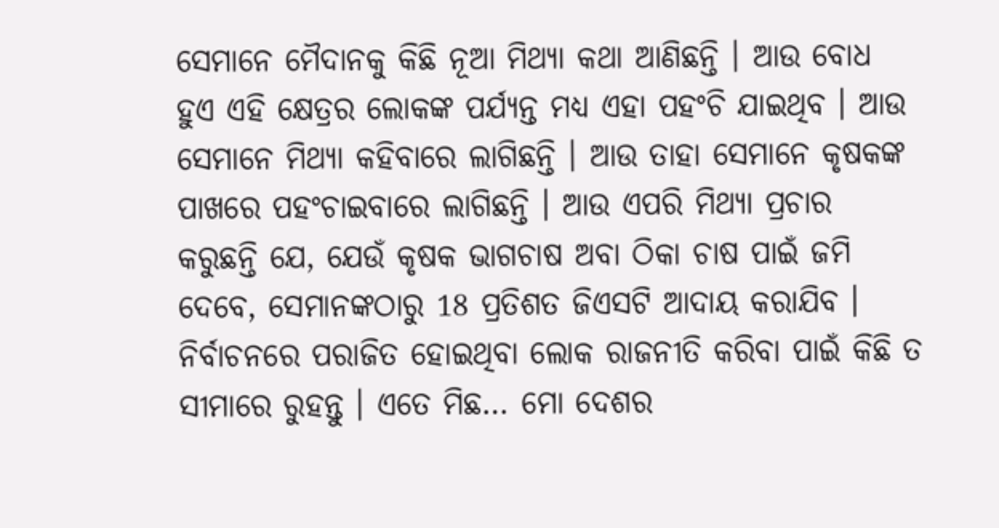ସେମାନେ ମୈଦାନକୁ କିଛି ନୂଆ ମିଥ୍ୟା କଥା ଆଣିଛନ୍ତି । ଆଉ ବୋଧ ହୁଏ ଏହି କ୍ଷେତ୍ରର ଲୋକଙ୍କ ପର୍ଯ୍ୟନ୍ତ ମଧ୍ୟ ଏହା ପହଂଚି ଯାଇଥିବ । ଆଉ ସେମାନେ ମିଥ୍ୟା କହିବାରେ ଲାଗିଛନ୍ତି । ଆଉ ତାହା ସେମାନେ କୃଷକଙ୍କ ପାଖରେ ପହଂଚାଇବାରେ ଲାଗିଛନ୍ତି । ଆଉ ଏପରି ମିଥ୍ୟା ପ୍ରଚାର କରୁଛନ୍ତି ଯେ, ଯେଉଁ କୃଷକ ଭାଗଚାଷ ଅବା ଠିକା ଚାଷ ପାଇଁ ଜମି ଦେବେ, ସେମାନଙ୍କଠାରୁ 18 ପ୍ରତିଶତ ଜିଏସଟି ଆଦାୟ କରାଯିବ । ନିର୍ବାଚନରେ ପରାଜିତ ହୋଇଥିବା ଲୋକ ରାଜନୀତି କରିବା ପାଇଁ କିଛି ତ ସୀମାରେ ରୁହନ୍ତୁ । ଏତେ ମିଛ… ମୋ ଦେଶର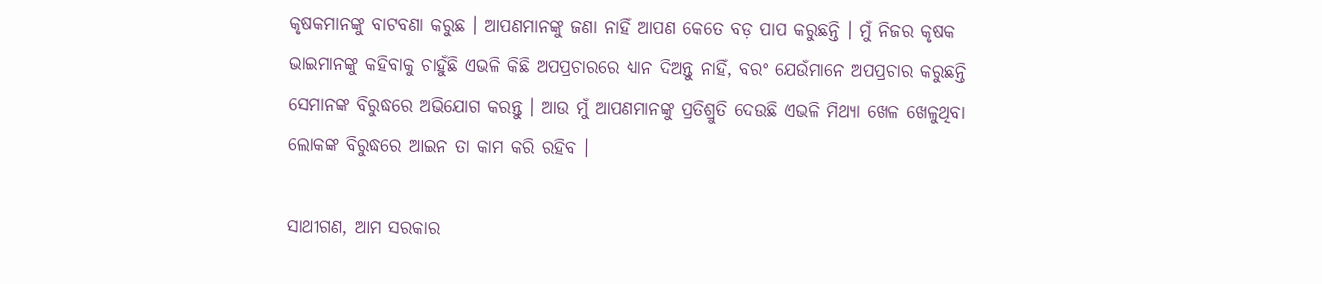କୃଷକମାନଙ୍କୁ ବାଟବଣା କରୁଛ । ଆପଣମାନଙ୍କୁ ଜଣା ନାହିଁ ଆପଣ କେତେ ବଡ଼ ପାପ କରୁଛନ୍ତି । ମୁଁ ନିଜର କୃଷକ ଭାଇମାନଙ୍କୁ କହିବାକୁ ଚାହୁଁଛି ଏଭଳି କିଛି ଅପପ୍ରଚାରରେ ଧ୍ୟାନ ଦିଅନ୍ତୁ ନାହିଁ, ବରଂ ଯେଉଁମାନେ ଅପପ୍ରଚାର କରୁଛନ୍ତି ସେମାନଙ୍କ ବିରୁଦ୍ଧରେ ଅଭିଯୋଗ କରନ୍ତୁ । ଆଉ ମୁଁ ଆପଣମାନଙ୍କୁ ପ୍ରତିଶ୍ରୁତି ଦେଉଛି ଏଭଳି ମିଥ୍ୟା ଖେଳ ଖେଳୁଥିବା ଲୋକଙ୍କ ବିରୁଦ୍ଧରେ ଆଇନ ତା କାମ କରି ରହିବ ।

ସାଥୀଗଣ, ଆମ ସରକାର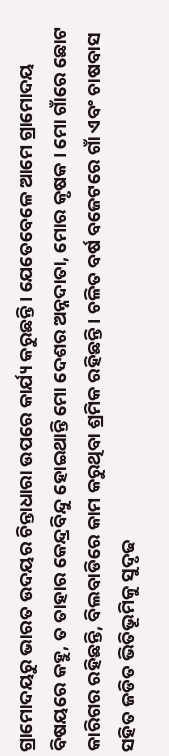ଗ୍ରାମୋଦୟରୁ ଭାରତ ଉଦୟର ଚିନ୍ତାଧାରା ଉପରେ କାର୍ଯ୍ୟ କରୁଛନ୍ତି । ଯେତେବେଳେ ଆମେ ଗ୍ରାମୋଦୟ ବିଷୟରେ କହୁ, ତ ତାହାର କେନ୍ଦ୍ରବିନ୍ଦୁ ହୋଇଥାନ୍ତି ମୋ ଦେଶର ଅନ୍ନଦାତା, ମୋର କୃଷକ । ମୋ ଗାଁରେ ଛୋଟ କାରିଗର ରହିଛନ୍ତି, ବିଲବାଡିରେ କାମ କରୁଥିବା ଶ୍ରମିକ ରହିଛନ୍ତି । ଚଳିତ ବର୍ଷ ବଜେଟରେ ଗାଁ ଏବଂ ଚାଷବାସ ସହିତ ଜଡିତ ଭିତିଭୂମିକୁ ସୁଦୃଢ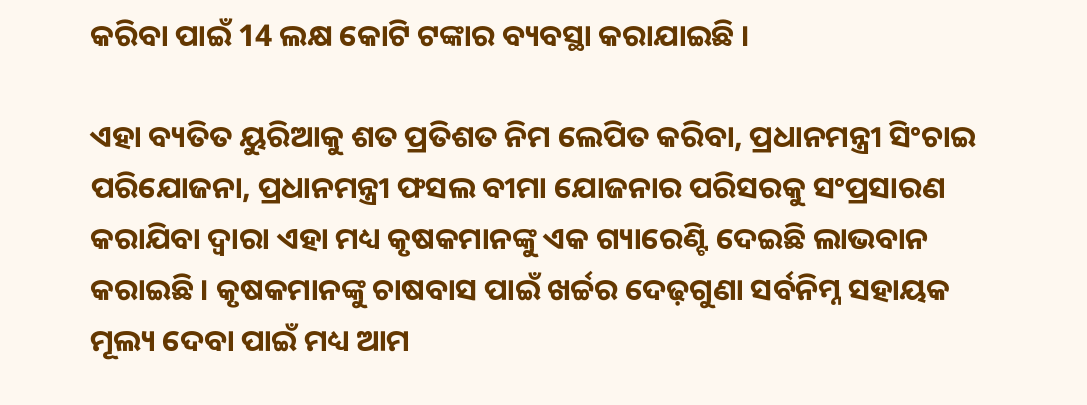କରିବା ପାଇଁ 14 ଲକ୍ଷ କୋଟି ଟଙ୍କାର ବ୍ୟବସ୍ଥା କରାଯାଇଛି ।

ଏହା ବ୍ୟତିତ ୟୁରିଆକୁ ଶତ ପ୍ରତିଶତ ନିମ ଲେପିତ କରିବା, ପ୍ରଧାନମନ୍ତ୍ରୀ ସିଂଚାଇ ପରିଯୋଜନା, ପ୍ରଧାନମନ୍ତ୍ରୀ ଫସଲ ବୀମା ଯୋଜନାର ପରିସରକୁ ସଂପ୍ରସାରଣ କରାଯିବା ଦ୍ୱାରା ଏହା ମଧ୍ୟ କୃଷକମାନଙ୍କୁ ଏକ ଗ୍ୟାରେଣ୍ଟି ଦେଇଛି ଲାଭବାନ କରାଇଛି । କୃଷକମାନଙ୍କୁ ଚାଷବାସ ପାଇଁ ଖର୍ଚ୍ଚର ଦେଢ଼ଗୁଣା ସର୍ବନିମ୍ନ ସହାୟକ ମୂଲ୍ୟ ଦେବା ପାଇଁ ମଧ୍ୟ ଆମ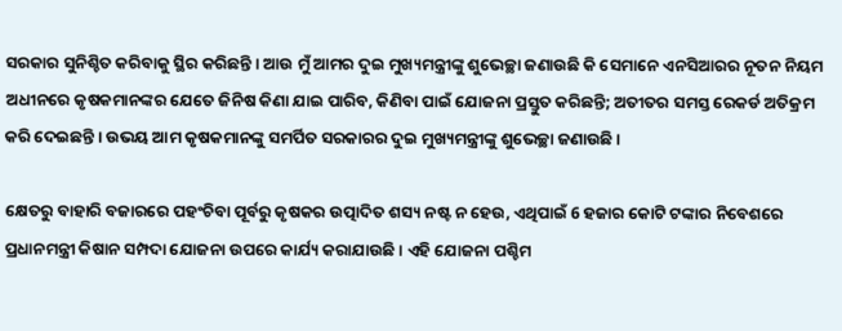ସରକାର ସୁନିଶ୍ଚିତ କରିବାକୁ ସ୍ଥିର କରିଛନ୍ତି । ଆଉ ମୁଁ ଆମର ଦୁଇ ମୁଖ୍ୟମନ୍ତ୍ରୀଙ୍କୁ ଶୁଭେଚ୍ଛା ଜଣାଉଛି କି ସେମାନେ ଏନସିଆରର ନୂତନ ନିୟମ ଅଧୀନରେ କୃଷକମାନଙ୍କର ଯେତେ ଜିନିଷ କିଣା ଯାଇ ପାରିବ, କିଣିବା ପାଇଁ ଯୋଜନା ପ୍ରସ୍ତୁତ କରିଛନ୍ତି; ଅତୀତର ସମସ୍ତ ରେକର୍ଡ ଅତିକ୍ରମ କରି ଦେଇଛନ୍ତି । ଉଭୟ ଆମ କୃଷକମାନଙ୍କୁ ସମର୍ପିତ ସରକାରର ଦୁଇ ମୁଖ୍ୟମନ୍ତ୍ରୀଙ୍କୁ ଶୁଭେଚ୍ଛା ଜଣାଉଛି ।

କ୍ଷେତରୁ ବାହାରି ବଜାରରେ ପହଂଚିବା ପୂର୍ବରୁ କୃଷକର ଉତ୍ପାଦିତ ଶସ୍ୟ ନଷ୍ଟ ନ ହେଉ, ଏଥିପାଇଁ 6 ହଜାର କୋଟି ଟଙ୍କାର ନିବେଶରେ ପ୍ରଧାନମନ୍ତ୍ରୀ କିଷାନ ସମ୍ପଦା ଯୋଜନା ଉପରେ କାର୍ଯ୍ୟ କରାଯାଉଛି । ଏହି ଯୋଜନା ପଶ୍ଚିମ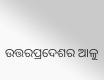ଉତ୍ତରପ୍ରଦେଶର ଆଳୁ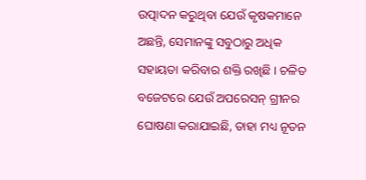ଉତ୍ପାଦନ କରୁଥିବା ଯେଉଁ କୃଷକମାନେ ଅଛନ୍ତି, ସେମାନଙ୍କୁ ସବୁଠାରୁ ଅଧିକ ସହାୟତା କରିବାର ଶକ୍ତି ରଖିଛି । ଚଳିତ ବଜେଟରେ ଯେଉଁ ଅପରେସନ୍ ଗ୍ରୀନର ଘୋଷଣା କରାଯାଇଛି, ତାହା ମଧ୍ୟ ନୂତନ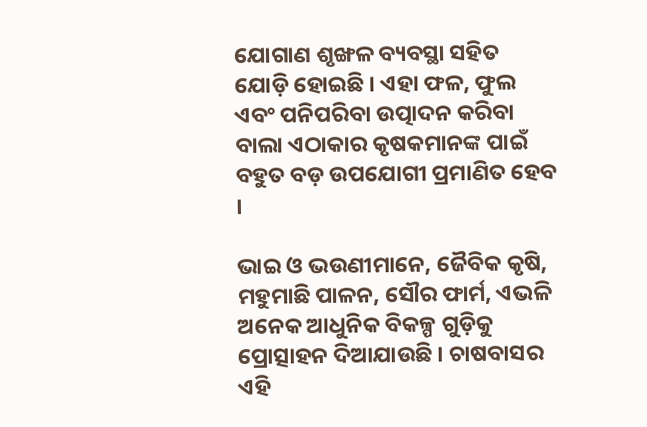ଯୋଗାଣ ଶୃଙ୍ଖଳ ବ୍ୟବସ୍ଥା ସହିତ ଯୋଡ଼ି ହୋଇଛି । ଏହା ଫଳ, ଫୁଲ ଏବଂ ପନିପରିବା ଉତ୍ପାଦନ କରିବା ବାଲା ଏଠାକାର କୃଷକମାନଙ୍କ ପାଇଁ ବହୁତ ବଡ଼ ଉପଯୋଗୀ ପ୍ରମାଣିତ ହେବ ।

ଭାଇ ଓ ଭଉଣୀମାନେ, ଜୈବିକ କୃଷି, ମହୁମାଛି ପାଳନ, ସୌର ଫାର୍ମ, ଏଭଳି ଅନେକ ଆଧୁନିକ ବିକଳ୍ପ ଗୁଡ଼ିକୁ ପ୍ରୋତ୍ସାହନ ଦିଆଯାଉଛି । ଚାଷବାସର ଏହି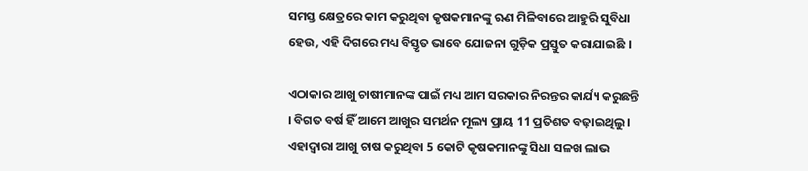ସମସ୍ତ କ୍ଷେତ୍ରରେ କାମ କରୁଥିବା କୃଷକମାନଙ୍କୁ ଋଣ ମିଳିବାରେ ଆହୁରି ସୁବିଧା ହେଉ, ଏହି ଦିଗରେ ମଧ୍ୟ ବିସ୍ତୃତ ଭାବେ ଯୋଜନା ଗୁଡ଼ିକ ପ୍ରସ୍ତୁତ କରାଯାଇଛି ।

ଏଠାକାର ଆଖୁ ଚାଷୀମାନଙ୍କ ପାଇଁ ମଧ୍ୟ ଆମ ସରକାର ନିରନ୍ତର କାର୍ଯ୍ୟ କରୁଛନ୍ତି । ବିଗତ ବର୍ଷ ହିଁ ଆମେ ଆଖୁର ସମର୍ଥନ ମୂଲ୍ୟ ପ୍ରାୟ 11 ପ୍ରତିଶତ ବଢ଼ାଇଥିଲୁ । ଏହାଦ୍ୱାରା ଆଖୁ ଚାଷ କରୁଥିବା 5 କୋଟି କୃଷକମାନଙ୍କୁ ସିଧା ସଳଖ ଲାଭ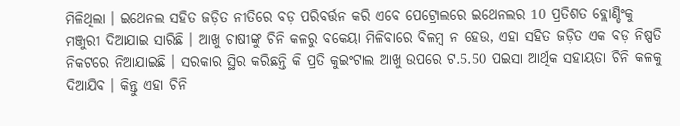ମିଳିଥିଲା । ଇଥେନଲ ସହିତ ଜଡ଼ିତ ନୀତିରେ ବଡ଼ ପରିବର୍ତ୍ତନ କରି ଏବେ ପେଟ୍ରୋଲରେ ଇଥେନଲର 10 ପ୍ରତିଶତ ବ୍ଲୋଣ୍ଡିଂକୁ ମଞ୍ଜୁରୀ ଦିଆଯାଇ ସାରିଛି । ଆଖୁ ଚାଷୀଙ୍କୁ ଚିନି କଳରୁ ବକେୟା ମିଳିବାରେ ବିଳମ୍ବ ନ ହେଉ, ଏହା ସହିତ ଜଡ଼ିତ ଏକ ବଡ଼ ନିଷ୍ପତି ନିକଟରେ ନିଆଯାଇଛି । ସରକାର ସ୍ଥିର କରିଛନ୍ତି କି ପ୍ରତି କୁଇଂଟାଲ ଆଖୁ ଉପରେ ଟ.5.50 ପଇସା ଆର୍ଥିକ ସହାୟତା ଚିନି କଳକୁ ଦିଆଯିବ । କିନ୍ତୁ ଏହା ଚିନି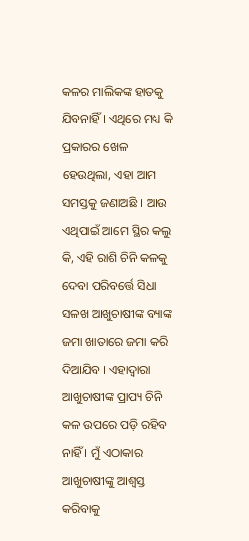କଳର ମାଲିକଙ୍କ ହାତକୁ ଯିବନାହିଁ । ଏଥିରେ ମଧ୍ୟ କି ପ୍ରକାରର ଖେଳ ହେଉଥିଲା, ଏହା ଆମ ସମସ୍ତକୁ ଜଣାଅଛି । ଆଉ ଏଥିପାଇଁ ଆମେ ସ୍ଥିର କଲୁ କି, ଏହି ରାଶି ଚିନି କଳକୁ ଦେବା ପରିବର୍ତ୍ତେ ସିଧା ସଳଖ ଆଖୁଚାଷୀଙ୍କ ବ୍ୟାଙ୍କ ଜମା ଖାତାରେ ଜମା କରି ଦିଆଯିବ । ଏହାଦ୍ୱାରା ଆଖୁଚାଷୀଙ୍କ ପ୍ରାପ୍ୟ ଚିନି କଳ ଉପରେ ପଡ଼ି ରହିବ ନାହିଁ । ମୁଁ ଏଠାକାର ଆଖୁଚାଷୀଙ୍କୁ ଆଶ୍ୱସ୍ତ କରିବାକୁ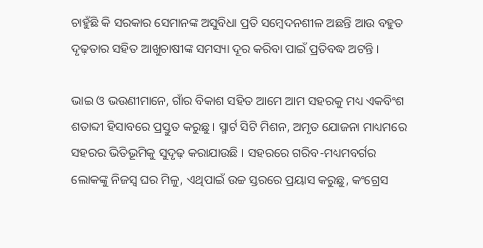ଚାହୁଁଛି କି ସରକାର ସେମାନଙ୍କ ଅସୁବିଧା ପ୍ରତି ସମ୍ବେଦନଶୀଳ ଅଛନ୍ତି ଆଉ ବହୁତ ଦୃଢ଼ତାର ସହିତ ଆଖୁଚାଷୀଙ୍କ ସମସ୍ୟା ଦୂର କରିବା ପାଇଁ ପ୍ରତିବଦ୍ଧ ଅଟନ୍ତି ।

ଭାଇ ଓ ଭଉଣୀମାନେ, ଗାଁର ବିକାଶ ସହିତ ଆମେ ଆମ ସହରକୁ ମଧ୍ୟ ଏକବିଂଶ ଶତାବ୍ଦୀ ହିସାବରେ ପ୍ରସ୍ତୁତ କରୁଛୁ । ସ୍ମାର୍ଟ ସିଟି ମିଶନ, ଅମୃତ ଯୋଜନା ମାଧ୍ୟମରେ ସହରର ଭିତିଭୂମିକୁ ସୁଦୃଢ଼ କରାଯାଉଛି । ସହରରେ ଗରିବ-ମଧ୍ୟମବର୍ଗର ଲୋକଙ୍କୁ ନିଜସ୍ୱ ଘର ମିଳୁ, ଏଥିପାଇଁ ଉଚ୍ଚ ସ୍ତରରେ ପ୍ରୟାସ କରୁଛୁ, କଂଗ୍ରେସ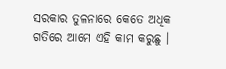ସରକାର ତୁଳନାରେ କେତେ ଅଧିକ ଗତିରେ ଆମେ ଏହି କାମ କରୁଛୁ ।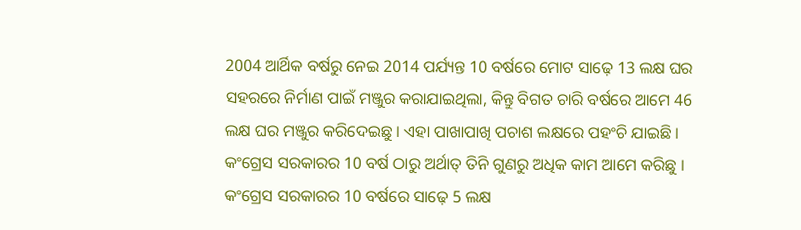2004 ଆର୍ଥିକ ବର୍ଷରୁ ନେଇ 2014 ପର୍ଯ୍ୟନ୍ତ 10 ବର୍ଷରେ ମୋଟ ସାଢ଼େ 13 ଲକ୍ଷ ଘର ସହରରେ ନିର୍ମାଣ ପାଇଁ ମଞ୍ଜୁର କରାଯାଇଥିଲା, କିନ୍ତୁ ବିଗତ ଚାରି ବର୍ଷରେ ଆମେ 46 ଲକ୍ଷ ଘର ମଞ୍ଜୁର କରିଦେଇଛୁ । ଏହା ପାଖାପାଖି ପଚାଶ ଲକ୍ଷରେ ପହଂଚି ଯାଇଛି । କଂଗ୍ରେସ ସରକାରର 10 ବର୍ଷ ଠାରୁ ଅର୍ଥାତ୍ ତିନି ଗୁଣରୁ ଅଧିକ କାମ ଆମେ କରିଛୁ । କଂଗ୍ରେସ ସରକାରର 10 ବର୍ଷରେ ସାଢ଼େ 5 ଲକ୍ଷ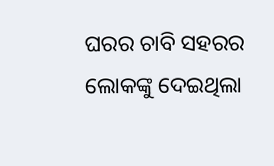ଘରର ଚାବି ସହରର ଲୋକଙ୍କୁ ଦେଇଥିଲା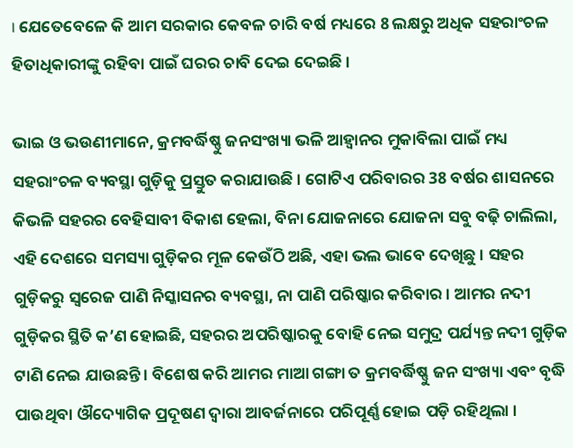। ଯେତେବେଳେ କି ଆମ ସରକାର କେବଳ ଚାରି ବର୍ଷ ମଧ୍ୟରେ 8 ଲକ୍ଷରୁ ଅଧିକ ସହରାଂଚଳ ହିତାଧିକାରୀଙ୍କୁ ରହିବା ପାଇଁ ଘରର ଚାବି ଦେଇ ଦେଇଛି ।

ଭାଇ ଓ ଭଉଣୀମାନେ, କ୍ରମବର୍ଦ୍ଧିଷ୍ଣୁ ଜନସଂଖ୍ୟା ଭଳି ଆହ୍ୱାନର ମୁକାବିଲା ପାଇଁ ମଧ୍ୟ ସହରାଂଚଳ ବ୍ୟବସ୍ଥା ଗୁଡ଼ିକୁ ପ୍ରସ୍ତୁତ କରାଯାଉଛି । ଗୋଟିଏ ପରିବାରର 38 ବର୍ଷର ଶାସନରେ କିଭଳି ସହରର ବେହିସାବୀ ବିକାଶ ହେଲା, ବିନା ଯୋଜନାରେ ଯୋଜନା ସବୁ ବଢ଼ି ଚାଲିଲା, ଏହି ଦେଶରେ ସମସ୍ୟା ଗୁଡ଼ିକର ମୂଳ କେଉଁଠି ଅଛି, ଏହା ଭଲ ଭାବେ ଦେଖିଛୁ । ସହର ଗୁଡ଼ିକରୁ ସ୍ୱରେଜ ପାଣି ନିସ୍କାସନର ବ୍ୟବସ୍ଥା, ନା ପାଣି ପରିଷ୍କାର କରିବାର । ଆମର ନଦୀ ଗୁଡ଼ିକର ସ୍ଥିତି କ’ଣ ହୋଇଛି, ସହରର ଅପରିଷ୍କାରକୁ ବୋହି ନେଇ ସମୁଦ୍ର ପର୍ଯ୍ୟନ୍ତ ନଦୀ ଗୁଡ଼ିକ ଟାଣି ନେଇ ଯାଉଛନ୍ତି । ବିଶେଷ କରି ଆମର ମାଆ ଗଙ୍ଗା ତ କ୍ରମବର୍ଦ୍ଧିଷ୍ଣୁ ଜନ ସଂଖ୍ୟା ଏବଂ ବୃଦ୍ଧି ପାଉଥିବା ଔଦ୍ୟୋଗିକ ପ୍ରଦୂଷଣ ଦ୍ୱାରା ଆବର୍ଜନାରେ ପରିପୂର୍ଣ୍ଣ ହୋଇ ପଡ଼ି ରହିଥିଲା ।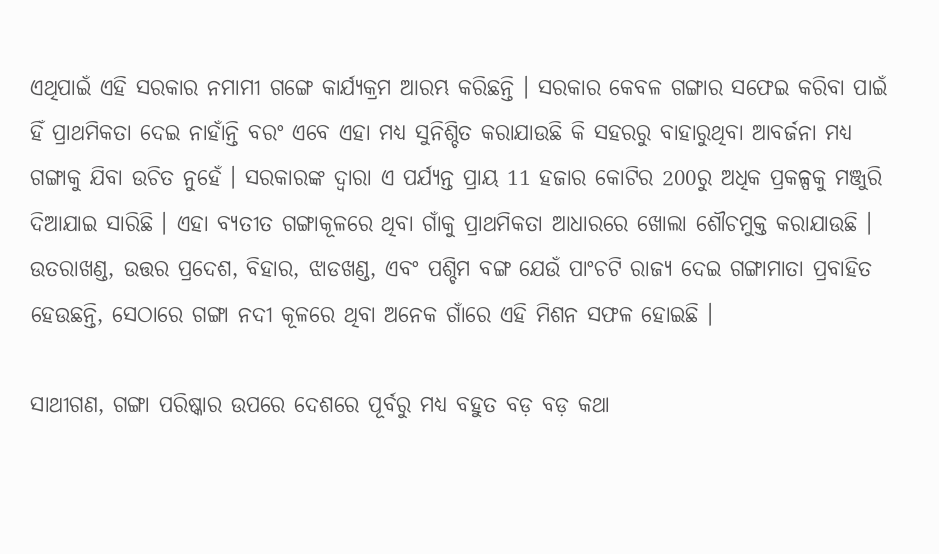ଏଥିପାଇଁ ଏହି ସରକାର ନମାମୀ ଗଙ୍ଗେ କାର୍ଯ୍ୟକ୍ରମ ଆରମ୍ଭ କରିଛନ୍ତି । ସରକାର କେବଳ ଗଙ୍ଗାର ସଫେଇ କରିବା ପାଇଁ ହିଁ ପ୍ରାଥମିକତା ଦେଇ ନାହାଁନ୍ତି ବରଂ ଏବେ ଏହା ମଧ୍ୟ ସୁନିଶ୍ଚିତ କରାଯାଉଛି କି ସହରରୁ ବାହାରୁଥିବା ଆବର୍ଜନା ମଧ୍ୟ ଗଙ୍ଗାକୁ ଯିବା ଉଚିତ ନୁହେଁ । ସରକାରଙ୍କ ଦ୍ୱାରା ଏ ପର୍ଯ୍ୟନ୍ତ ପ୍ରାୟ 11 ହଜାର କୋଟିର 200ରୁ ଅଧିକ ପ୍ରକଳ୍ପକୁ ମଞ୍ଜୁରି ଦିଆଯାଇ ସାରିଛି । ଏହା ବ୍ୟତୀତ ଗଙ୍ଗାକୂଳରେ ଥିବା ଗାଁକୁ ପ୍ରାଥମିକତା ଆଧାରରେ ଖୋଲା ଶୌଚମୁକ୍ତ କରାଯାଉଛି । ଉତରାଖଣ୍ଡ, ଉତ୍ତର ପ୍ରଦେଶ, ବିହାର, ଝାଡଖଣ୍ଡ, ଏବଂ ପଶ୍ଚିମ ବଙ୍ଗ ଯେଉଁ ପାଂଚଟି ରାଜ୍ୟ ଦେଇ ଗଙ୍ଗାମାତା ପ୍ରବାହିତ ହେଉଛନ୍ତି, ସେଠାରେ ଗଙ୍ଗା ନଦୀ କୂଳରେ ଥିବା ଅନେକ ଗାଁରେ ଏହି ମିଶନ ସଫଳ ହୋଇଛି ।

ସାଥୀଗଣ, ଗଙ୍ଗା ପରିଷ୍କାର ଉପରେ ଦେଶରେ ପୂର୍ବରୁ ମଧ୍ୟ ବହୁତ ବଡ଼ ବଡ଼ କଥା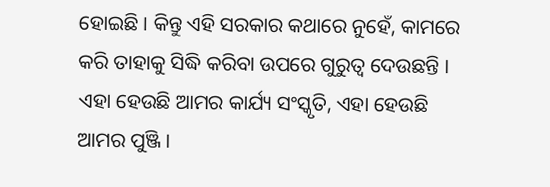ହୋଇଛି । କିନ୍ତୁ ଏହି ସରକାର କଥାରେ ନୁହେଁ, କାମରେ କରି ତାହାକୁ ସିଦ୍ଧି କରିବା ଉପରେ ଗୁରୁତ୍ୱ ଦେଉଛନ୍ତି । ଏହା ହେଉଛି ଆମର କାର୍ଯ୍ୟ ସଂସ୍କୃତି, ଏହା ହେଉଛି ଆମର ପୁଞ୍ଜି ।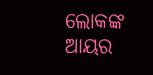ଲୋକଙ୍କ ଆୟର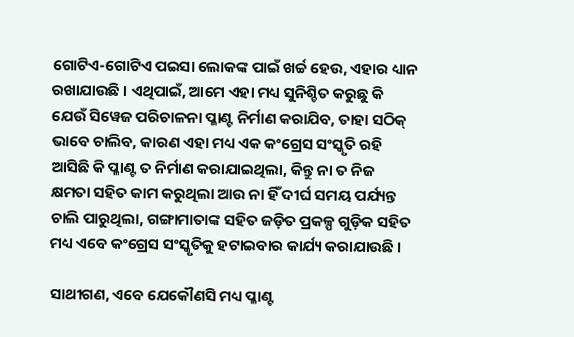ଗୋଟିଏ-ଗୋଟିଏ ପଇସା ଲୋକଙ୍କ ପାଇଁ ଖର୍ଚ୍ଚ ହେଉ, ଏହାର ଧ୍ୟାନ ରଖାଯାଉଛି । ଏଥିପାଇଁ, ଆମେ ଏହା ମଧ୍ୟ ସୁନିଶ୍ଚିତ କରୁଛୁ କି ଯେଉଁ ସିୱେଜ ପରିଚାଳନା ପ୍ଳାଣ୍ଟ ନିର୍ମାଣ କରାଯିବ, ତାହା ସଠିକ୍ ଭାବେ ଚାଲିବ, କାରଣ ଏହା ମଧ୍ୟ ଏକ କଂଗ୍ରେସ ସଂସ୍କୃତି ରହି ଆସିଛି କି ପ୍ଳାଣ୍ଟ ତ ନିର୍ମାଣ କରାଯାଇଥିଲା, କିନ୍ତୁ ନା ତ ନିଜ କ୍ଷମତା ସହିତ କାମ କରୁଥିଲା ଆଉ ନା ହିଁ ଦୀର୍ଘ ସମୟ ପର୍ଯ୍ୟନ୍ତ ଚାଲି ପାରୁଥିଲା, ଗଙ୍ଗାମାତାଙ୍କ ସହିତ ଜଡ଼ିତ ପ୍ରକଳ୍ପ ଗୁଡ଼ିକ ସହିତ ମଧ୍ୟ ଏବେ କଂଗ୍ରେସ ସଂସ୍କୃତିକୁ ହଟାଇବାର କାର୍ଯ୍ୟ କରାଯାଉଛି ।

ସାଥୀଗଣ, ଏବେ ଯେକୌଣସି ମଧ୍ୟ ପ୍ଳାଣ୍ଟ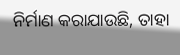ନିର୍ମାଣ କରାଯାଉଛି, ତାହା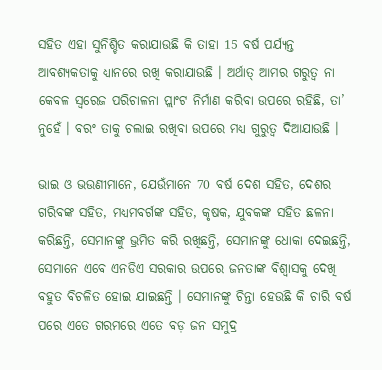ସହିତ ଏହା ସୁନିଶ୍ଚିତ କରାଯାଉଛି କି ତାହା 15 ବର୍ଷ ପର୍ଯ୍ୟନ୍ତ ଆବଶ୍ୟକତାକୁ ଧ୍ୟାନରେ ରଖି କରାଯାଉଛି । ଅର୍ଥାତ୍ ଆମର ଗରୁତ୍ୱ ନା କେବଳ ସ୍ୱରେଜ ପରିଚାଳନା ପ୍ଲାଂଟ ନିର୍ମାଣ କରିବା ଉପରେ ରହିଛି, ତା’ ନୁହେଁ । ବରଂ ତାକୁ ଚଲାଇ ରଖିବା ଉପରେ ମଧ୍ୟ ଗୁରୁତ୍ୱ ଦିଆଯାଉଛି ।

ଭାଇ ଓ ଭଉଣୀମାନେ, ଯେଉଁମାନେ 70 ବର୍ଷ ଦେଶ ସହିତ, ଦେଶର ଗରିବଙ୍କ ସହିତ, ମଧ୍ୟମବର୍ଗଙ୍କ ସହିତ, କୃଷକ, ଯୁବକଙ୍କ ସହିତ ଛଳନା କରିଛନ୍ତି, ସେମାନଙ୍କୁ ଭ୍ରମିତ କରି ରଖିଛନ୍ତି, ସେମାନଙ୍କୁ ଧୋକା ଦେଇଛନ୍ତି, ସେମାନେ ଏବେ ଏନଡିଏ ସରକାର ଉପରେ ଜନତାଙ୍କ ବିଶ୍ୱାସକୁ ଦେଖି ବହୁତ ବିଚଳିତ ହୋଇ ଯାଇଛନ୍ତି । ସେମାନଙ୍କୁ ଚିନ୍ତା ହେଉଛି କି ଚାରି ବର୍ଷ ପରେ ଏତେ ଗରମରେ ଏତେ ବଡ଼ ଜନ ସମୁଦ୍ର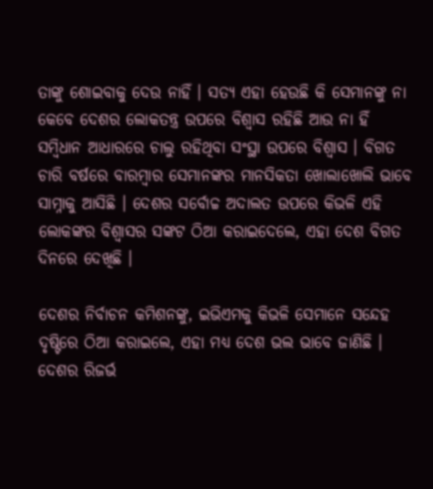ତାଙ୍କୁ ଶୋଇବାକୁ ଦେଉ ନାହିଁ । ସତ୍ୟ ଏହା ହେଉଛି କି ସେମାନଙ୍କୁ ନା କେବେ ଦେଶର ଲୋକତନ୍ତ୍ର ଉପରେ ବିଶ୍ୱାସ ରହିଛି ଆଉ ନା ହିଁ ସମ୍ବିଧାନ ଆଧାରରେ ଚାଲୁ ରହିଥିବା ସଂସ୍ଥା ଉପରେ ବିଶ୍ୱାସ । ବିଗତ ଚାରି ବର୍ଷରେ ବାରମ୍ବାର ସେମାନଙ୍କର ମାନସିକତା ଖୋଲାଖୋଲି ଭାବେ ସାମ୍ନାକୁ ଆସିଛି । ଦେଶର ସର୍ବୋଚ୍ଚ ଅଦାଲତ ଉପରେ କିଭଳି ଏହି ଲୋକଙ୍କର ବିଶ୍ୱାସର ସଙ୍କଟ ଠିଆ କରାଇଦେଲେ, ଏହା ଦେଶ ବିଗତ ଦିନରେ ଦେଖିଛି ।

ଦେଶର ନିର୍ବାଚନ କମିଶନଙ୍କୁ, ଇଭିଏମକୁ କିଭଳି ସେମାନେ ସନ୍ଦେହ ଦୃଷ୍ଟିରେ ଠିଆ କରାଇଲେ, ଏହା ମଧ୍ୟ ଦେଶ ଭଲ ଭାବେ ଜାଣିଛି । ଦେଶର ରିଜର୍ଭ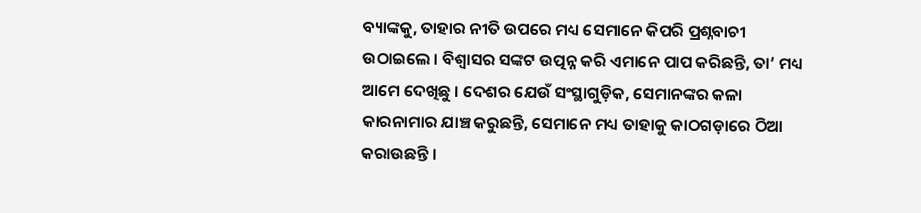ବ୍ୟାଙ୍କକୁ, ତାହାର ନୀତି ଉପରେ ମଧ୍ୟ ସେମାନେ କିପରି ପ୍ରଶ୍ନବାଚୀ ଉଠାଇଲେ । ବିଶ୍ୱାସର ସଙ୍କଟ ଉତ୍ପନ୍ନ କରି ଏମାନେ ପାପ କରିଛନ୍ତି, ତା’ ମଧ୍ୟ ଆମେ ଦେଖିଛୁ । ଦେଶର ଯେଉଁ ସଂସ୍ଥାଗୁଡ଼ିକ, ସେମାନଙ୍କର କଳା କାରନାମାର ଯାଞ୍ଚ କରୁଛନ୍ତି, ସେମାନେ ମଧ୍ୟ ତାହାକୁ କାଠଗଡ଼ାରେ ଠିଆ କରାଉଛନ୍ତି ।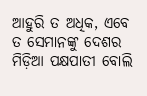ଆହୁରି ତ ଅଧିକ, ଏବେ ତ ସେମାନଙ୍କୁ ଦେଶର ମିଡ଼ିଆ ପକ୍ଷପାତୀ ବୋଲି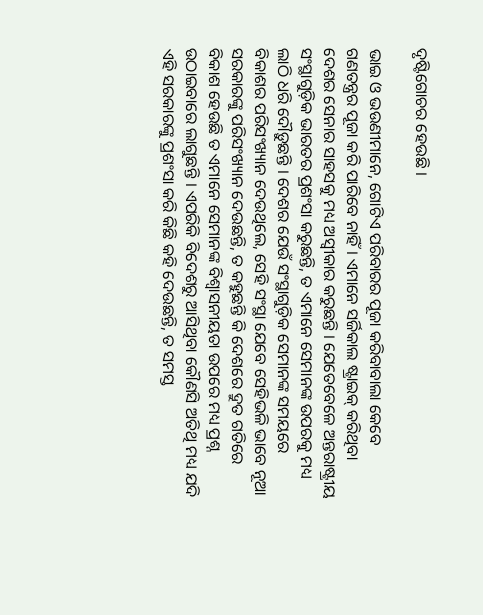ଦୃଷ୍ଟିଗୋଚର ହେଉଛି ।

ଭାଇ ଓ ଭଉଣୀମାନେ, ଗୋଟିଏ ପରିବାରର ପୂଜା କରିବାବାଲା କେବେ ଗଣତନ୍ତ୍ରର ପୂଜା କରି ପାରିବେ ନାହିଁ । ଏମାନେ ସର୍ଜିକାଲ ଷ୍ଟ୍ରାଇକ୍ କରିଥିବା ଦେଶର ସେନାର ସାହସକୁ ମଧ୍ୟ ଅସ୍ୱୀକାର କରୁଛନ୍ତି । ଯେତେବେଳେ ଅନ୍ତରାଷ୍ଟ୍ରୀୟ ସଂସ୍ଥାଗୁଡ଼ିକ ଭାରତର ପ୍ରଶଂସା କରୁଛନ୍ତି, ତ ଏମାନେ ସେମାନଙ୍କ ଉପରକୁ ମଧ୍ୟ ଲାଠି ଧରି ଦୌଡ଼ୁଛନ୍ତି । ଦେଶର ଯେଉଁ ସଂସ୍ଥାଗୁଡ଼ିକ ସେମାନଙ୍କ ସମୟରେ ବିକାଶର ପରିସଂଖ୍ୟାନ ଦେଉଥିଲେ, ସେହି ସଂସ୍ଥା ଯେବେ ସେହିଭଳି ଭାବେ ନୂଆ ସରକାରଙ୍କୁ ପରିସଂଖ୍ୟାନ ଦେଉଛନ୍ତି, ତ କହୁଛନ୍ତି କି ଦେଶରେ ଦ୍ରୁତ ଗତିରେ ବିକାଶ ହେଉଛି ତ ଏମାନେ ସେମାନଙ୍କ ବିଶ୍ୱାସନୀୟତା ଉପରେ ମଧ୍ୟ ପ୍ରଶ୍ନ ଉଠାଇବାରେ ଲାଗୁଛନ୍ତି । ଏପରିକି ବିଦେଶରୁ ଆସିଥିବା କୌଣସି ଅତିଥି ମଧ୍ୟ ଯଦି ଏହି ସରକାରଙ୍କୁ ପ୍ରଶଂସା କରି କିଛି କହି ଦେଉଛନ୍ତି, ତ ସମସ୍ତ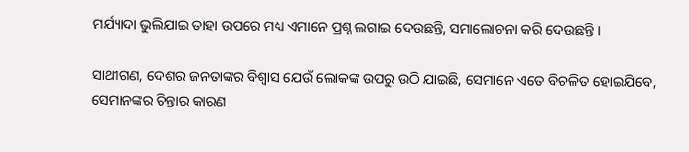ମର୍ଯ୍ୟାଦା ଭୁଲିଯାଇ ତାହା ଉପରେ ମଧ୍ୟ ଏମାନେ ପ୍ରଶ୍ନ ଲଗାଇ ଦେଉଛନ୍ତି, ସମାଲୋଚନା କରି ଦେଉଛନ୍ତି ।

ସାଥୀଗଣ, ଦେଶର ଜନତାଙ୍କର ବିଶ୍ୱାସ ଯେଉଁ ଲୋକଙ୍କ ଉପରୁ ଉଠି ଯାଇଛି, ସେମାନେ ଏତେ ବିଚଳିତ ହୋଇଯିବେ, ସେମାନଙ୍କର ଚିନ୍ତାର କାରଣ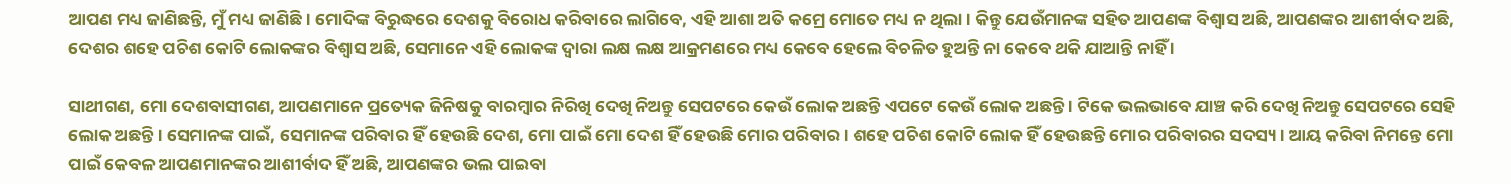ଆପଣ ମଧ୍ୟ ଜାଣିଛନ୍ତି, ମୁଁ ମଧ୍ୟ ଜାଣିଛି । ମୋଦିଙ୍କ ବିରୁଦ୍ଧରେ ଦେଶକୁ ବିରୋଧ କରିବାରେ ଲାଗିବେ, ଏହି ଆଶା ଅତି କମ୍ରେ ମୋତେ ମଧ୍ୟ ନ ଥିଲା । କିନ୍ତୁ ଯେଉଁମାନଙ୍କ ସହିତ ଆପଣଙ୍କ ବିଶ୍ୱାସ ଅଛି, ଆପଣଙ୍କର ଆଶୀର୍ବାଦ ଅଛି, ଦେଶର ଶହେ ପଚିଶ କୋଟି ଲୋକଙ୍କର ବିଶ୍ୱାସ ଅଛି, ସେମାନେ ଏହି ଲୋକଙ୍କ ଦ୍ୱାରା ଲକ୍ଷ ଲକ୍ଷ ଆକ୍ରମଣରେ ମଧ୍ୟ କେବେ ହେଲେ ବିଚଳିତ ହୁଅନ୍ତି ନା କେବେ ଥକି ଯାଆନ୍ତି ନାହିଁ ।

ସାଥୀଗଣ, ମୋ ଦେଶବାସୀଗଣ, ଆପଣମାନେ ପ୍ରତ୍ୟେକ ଜିନିଷକୁ ବାରମ୍ବାର ନିରିଖି ଦେଖି ନିଅନ୍ତୁ ସେପଟରେ କେଉଁ ଲୋକ ଅଛନ୍ତି ଏପଟେ କେଉଁ ଲୋକ ଅଛନ୍ତି । ଟିକେ ଭଲଭାବେ ଯାଞ୍ଚ କରି ଦେଖି ନିଅନ୍ତୁ ସେପଟରେ ସେହି ଲୋକ ଅଛନ୍ତି । ସେମାନଙ୍କ ପାଇଁ, ସେମାନଙ୍କ ପରିବାର ହିଁ ହେଉଛି ଦେଶ, ମୋ ପାଇଁ ମୋ ଦେଶ ହିଁ ହେଉଛି ମୋର ପରିବାର । ଶହେ ପଚିଶ କୋଟି ଲୋକ ହିଁ ହେଉଛନ୍ତି ମୋର ପରିବାରର ସଦସ୍ୟ । ଆୟ କରିବା ନିମନ୍ତେ ମୋ ପାଇଁ କେବଳ ଆପଣମାନଙ୍କର ଆଶୀର୍ବାଦ ହିଁ ଅଛି, ଆପଣଙ୍କର ଭଲ ପାଇବା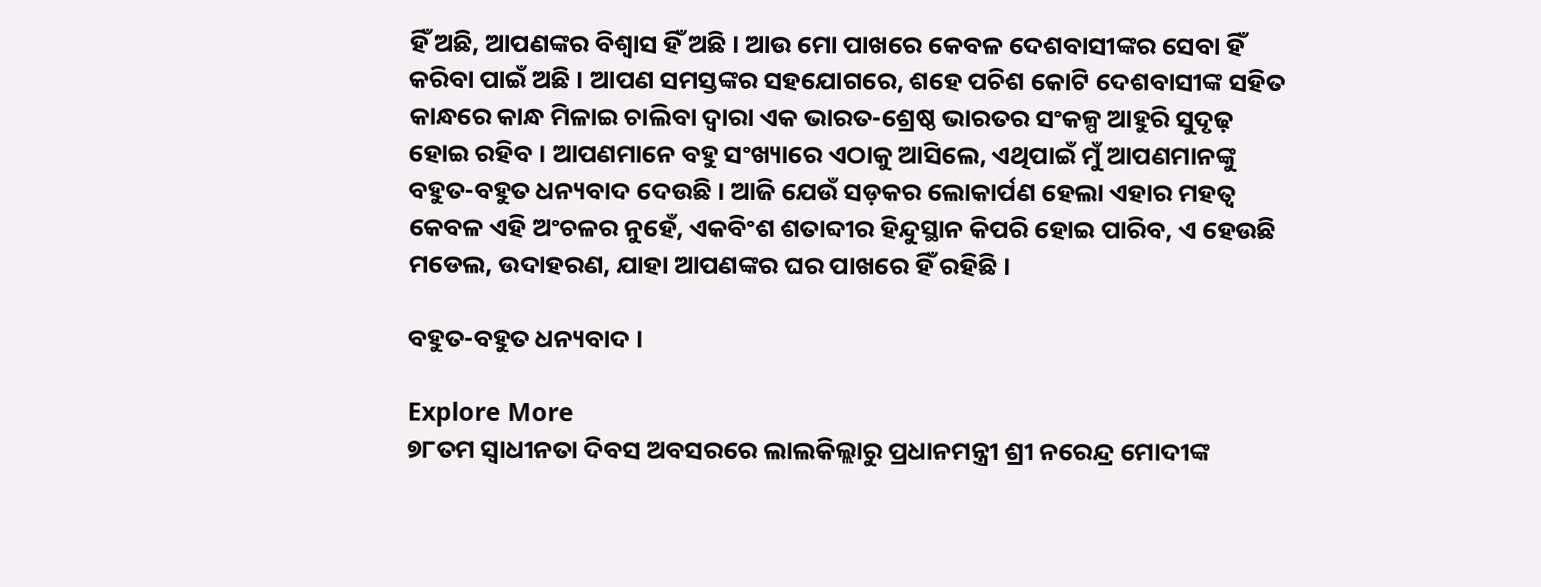ହିଁ ଅଛି, ଆପଣଙ୍କର ବିଶ୍ୱାସ ହିଁ ଅଛି । ଆଉ ମୋ ପାଖରେ କେବଳ ଦେଶବାସୀଙ୍କର ସେବା ହିଁ କରିବା ପାଇଁ ଅଛି । ଆପଣ ସମସ୍ତଙ୍କର ସହଯୋଗରେ, ଶହେ ପଚିଶ କୋଟି ଦେଶବାସୀଙ୍କ ସହିତ କାନ୍ଧରେ କାନ୍ଧ ମିଳାଇ ଚାଲିବା ଦ୍ୱାରା ଏକ ଭାରତ-ଶ୍ରେଷ୍ଠ ଭାରତର ସଂକଳ୍ପ ଆହୁରି ସୁଦୃଢ଼ ହୋଇ ରହିବ । ଆପଣମାନେ ବହୁ ସଂଖ୍ୟାରେ ଏଠାକୁ ଆସିଲେ, ଏଥିପାଇଁ ମୁଁ ଆପଣମାନଙ୍କୁ ବହୁତ-ବହୁତ ଧନ୍ୟବାଦ ଦେଉଛି । ଆଜି ଯେଉଁ ସଡ଼କର ଲୋକାର୍ପଣ ହେଲା ଏହାର ମହତ୍ୱ କେବଳ ଏହି ଅଂଚଳର ନୁହେଁ, ଏକବିଂଶ ଶତାବ୍ଦୀର ହିନ୍ଦୁସ୍ଥାନ କିପରି ହୋଇ ପାରିବ, ଏ ହେଉଛି ମଡେଲ, ଉଦାହରଣ, ଯାହା ଆପଣଙ୍କର ଘର ପାଖରେ ହିଁ ରହିଛି ।

ବହୁତ-ବହୁତ ଧନ୍ୟବାଦ ।

Explore More
୭୮ତମ ସ୍ୱାଧୀନତା ଦିବସ ଅବସରରେ ଲାଲକିଲ୍ଲାରୁ ପ୍ରଧାନମନ୍ତ୍ରୀ ଶ୍ରୀ ନରେନ୍ଦ୍ର ମୋଦୀଙ୍କ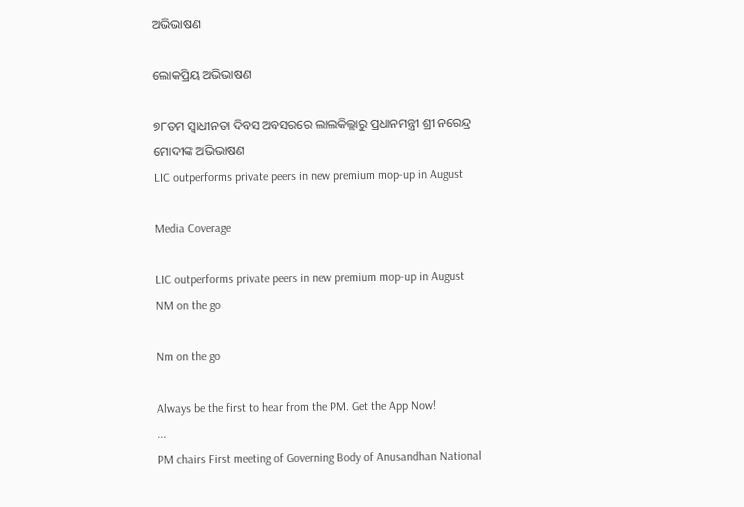ଅଭିଭାଷଣ

ଲୋକପ୍ରିୟ ଅଭିଭାଷଣ

୭୮ତମ ସ୍ୱାଧୀନତା ଦିବସ ଅବସରରେ ଲାଲକିଲ୍ଲାରୁ ପ୍ରଧାନମନ୍ତ୍ରୀ ଶ୍ରୀ ନରେନ୍ଦ୍ର ମୋଦୀଙ୍କ ଅଭିଭାଷଣ
LIC outperforms private peers in new premium mop-up in August

Media Coverage

LIC outperforms private peers in new premium mop-up in August
NM on the go

Nm on the go

Always be the first to hear from the PM. Get the App Now!
...
PM chairs First meeting of Governing Body of Anusandhan National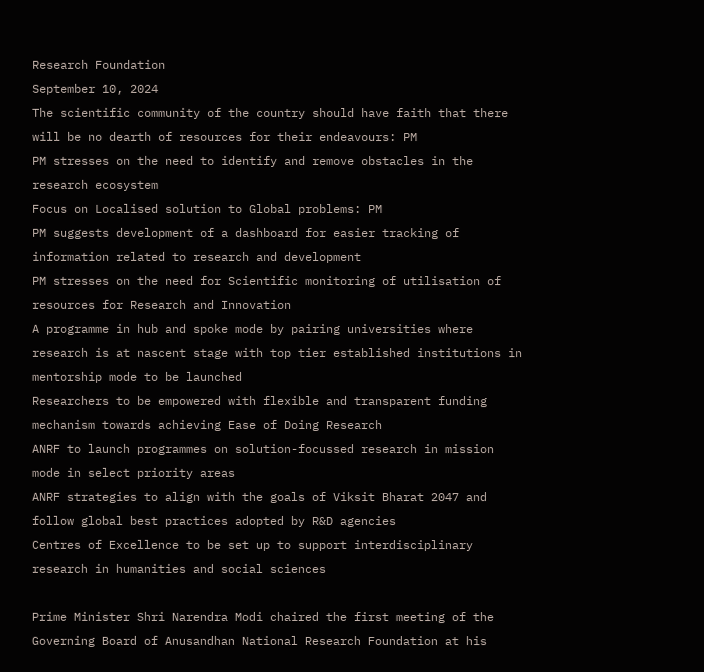Research Foundation
September 10, 2024
The scientific community of the country should have faith that there will be no dearth of resources for their endeavours: PM
PM stresses on the need to identify and remove obstacles in the research ecosystem
Focus on Localised solution to Global problems: PM
PM suggests development of a dashboard for easier tracking of information related to research and development
PM stresses on the need for Scientific monitoring of utilisation of resources for Research and Innovation
A programme in hub and spoke mode by pairing universities where research is at nascent stage with top tier established institutions in mentorship mode to be launched
Researchers to be empowered with flexible and transparent funding mechanism towards achieving Ease of Doing Research
ANRF to launch programmes on solution-focussed research in mission mode in select priority areas
ANRF strategies to align with the goals of Viksit Bharat 2047 and follow global best practices adopted by R&D agencies
Centres of Excellence to be set up to support interdisciplinary research in humanities and social sciences

Prime Minister Shri Narendra Modi chaired the first meeting of the Governing Board of Anusandhan National Research Foundation at his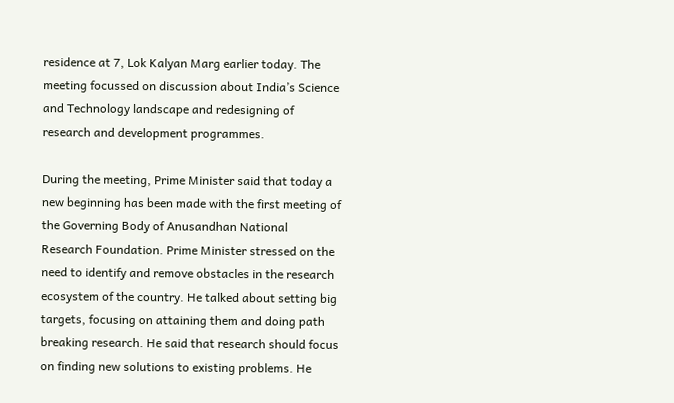residence at 7, Lok Kalyan Marg earlier today. The meeting focussed on discussion about India’s Science and Technology landscape and redesigning of research and development programmes.

During the meeting, Prime Minister said that today a new beginning has been made with the first meeting of the Governing Body of Anusandhan National Research Foundation. Prime Minister stressed on the need to identify and remove obstacles in the research ecosystem of the country. He talked about setting big targets, focusing on attaining them and doing path breaking research. He said that research should focus on finding new solutions to existing problems. He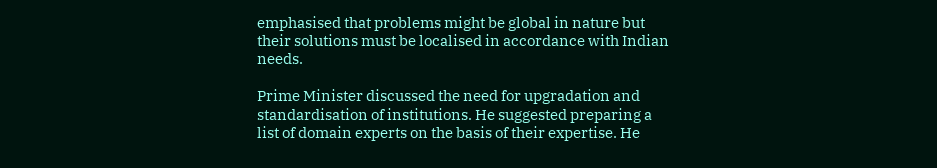emphasised that problems might be global in nature but their solutions must be localised in accordance with Indian needs.

Prime Minister discussed the need for upgradation and standardisation of institutions. He suggested preparing a list of domain experts on the basis of their expertise. He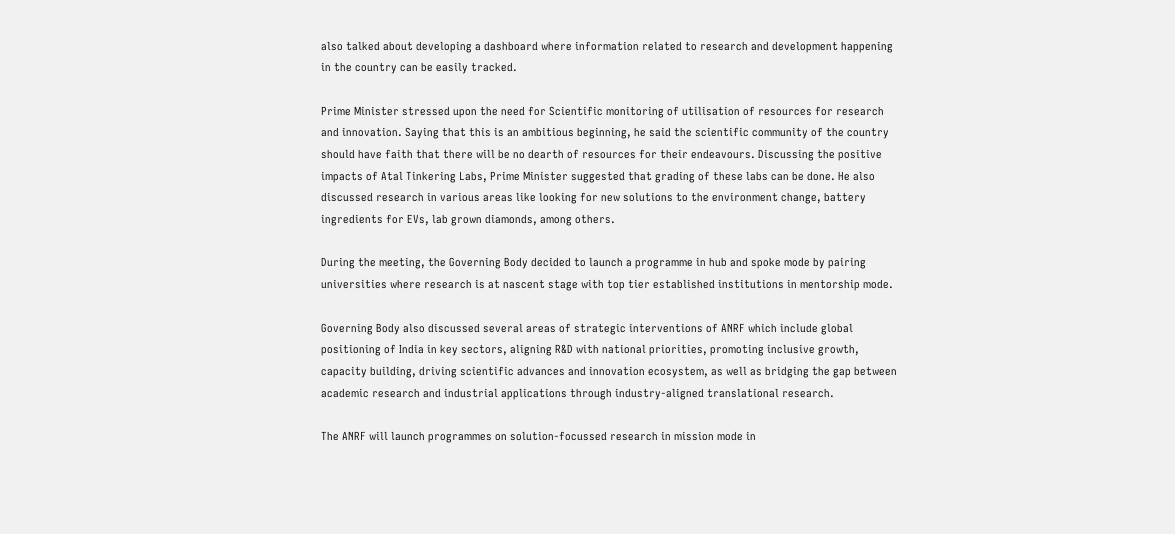also talked about developing a dashboard where information related to research and development happening in the country can be easily tracked.

Prime Minister stressed upon the need for Scientific monitoring of utilisation of resources for research and innovation. Saying that this is an ambitious beginning, he said the scientific community of the country should have faith that there will be no dearth of resources for their endeavours. Discussing the positive impacts of Atal Tinkering Labs, Prime Minister suggested that grading of these labs can be done. He also discussed research in various areas like looking for new solutions to the environment change, battery ingredients for EVs, lab grown diamonds, among others.

During the meeting, the Governing Body decided to launch a programme in hub and spoke mode by pairing universities where research is at nascent stage with top tier established institutions in mentorship mode.

Governing Body also discussed several areas of strategic interventions of ANRF which include global positioning of India in key sectors, aligning R&D with national priorities, promoting inclusive growth, capacity building, driving scientific advances and innovation ecosystem, as well as bridging the gap between academic research and industrial applications through industry-aligned translational research.

The ANRF will launch programmes on solution-focussed research in mission mode in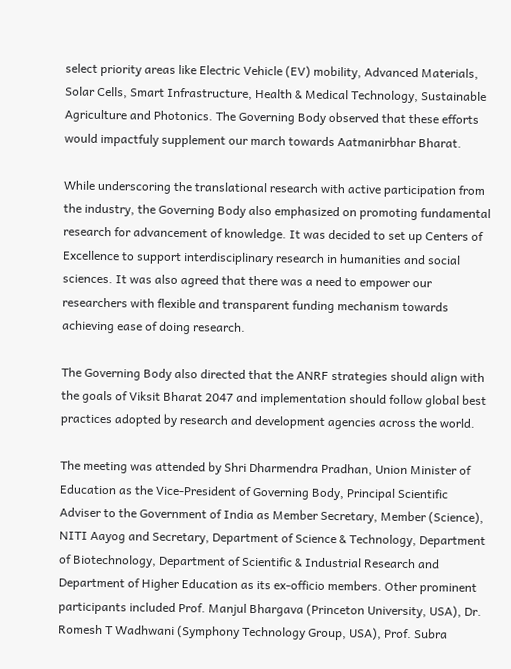select priority areas like Electric Vehicle (EV) mobility, Advanced Materials, Solar Cells, Smart Infrastructure, Health & Medical Technology, Sustainable Agriculture and Photonics. The Governing Body observed that these efforts would impactfuly supplement our march towards Aatmanirbhar Bharat.

While underscoring the translational research with active participation from the industry, the Governing Body also emphasized on promoting fundamental research for advancement of knowledge. It was decided to set up Centers of Excellence to support interdisciplinary research in humanities and social sciences. It was also agreed that there was a need to empower our researchers with flexible and transparent funding mechanism towards achieving ease of doing research.

The Governing Body also directed that the ANRF strategies should align with the goals of Viksit Bharat 2047 and implementation should follow global best practices adopted by research and development agencies across the world.

The meeting was attended by Shri Dharmendra Pradhan, Union Minister of Education as the Vice-President of Governing Body, Principal Scientific Adviser to the Government of India as Member Secretary, Member (Science), NITI Aayog and Secretary, Department of Science & Technology, Department of Biotechnology, Department of Scientific & Industrial Research and Department of Higher Education as its ex-officio members. Other prominent participants included Prof. Manjul Bhargava (Princeton University, USA), Dr. Romesh T Wadhwani (Symphony Technology Group, USA), Prof. Subra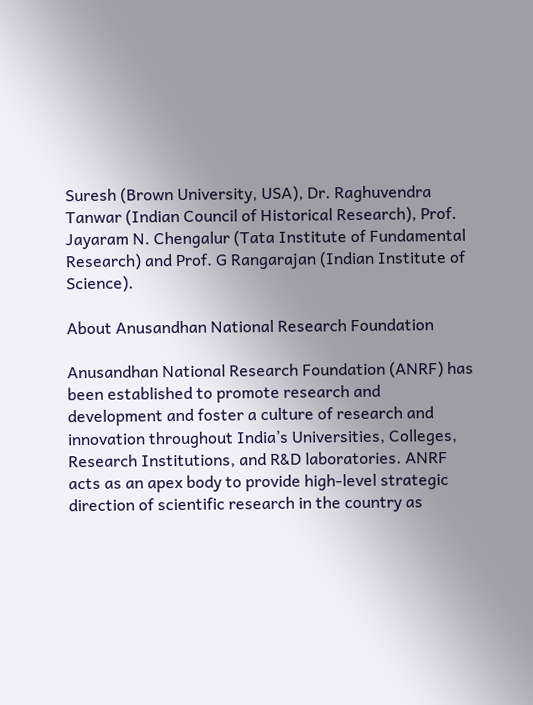Suresh (Brown University, USA), Dr. Raghuvendra Tanwar (Indian Council of Historical Research), Prof. Jayaram N. Chengalur (Tata Institute of Fundamental Research) and Prof. G Rangarajan (Indian Institute of Science).

About Anusandhan National Research Foundation

Anusandhan National Research Foundation (ANRF) has been established to promote research and development and foster a culture of research and innovation throughout India’s Universities, Colleges, Research Institutions, and R&D laboratories. ANRF acts as an apex body to provide high-level strategic direction of scientific research in the country as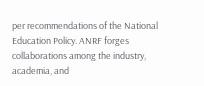per recommendations of the National Education Policy. ANRF forges collaborations among the industry, academia, and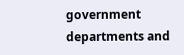government departments and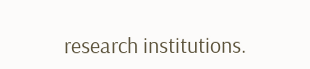research institutions.